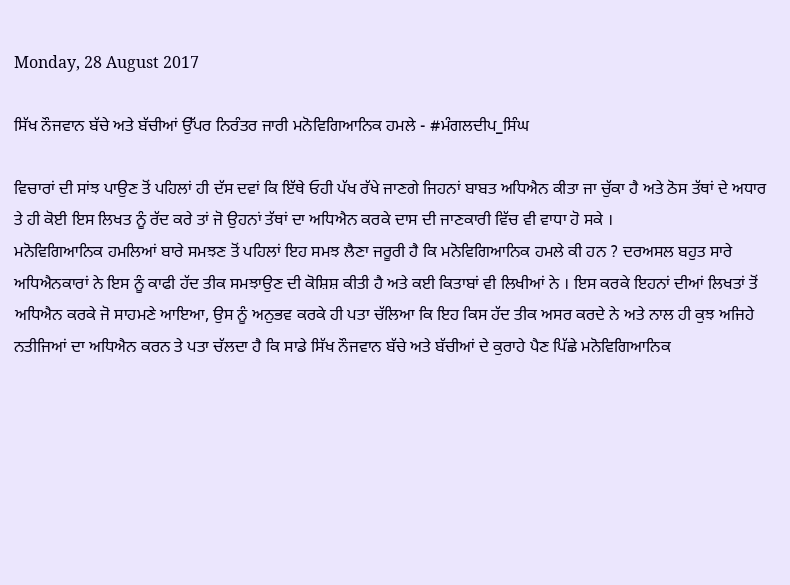Monday, 28 August 2017

ਸਿੱਖ ਨੌਜਵਾਨ ਬੱਚੇ ਅਤੇ ਬੱਚੀਆਂ ਉੱਪਰ ਨਿਰੰਤਰ ਜਾਰੀ ਮਨੋਵਿਗਿਆਨਿਕ ਹਮਲੇ - #ਮੰਗਲਦੀਪ_ਸਿੰਘ

ਵਿਚਾਰਾਂ ਦੀ ਸਾਂਝ ਪਾਉਣ ਤੋਂ ਪਹਿਲਾਂ ਹੀ ਦੱਸ ਦਵਾਂ ਕਿ ਇੱਥੇ ਓਹੀ ਪੱਖ ਰੱਖੇ ਜਾਣਗੇ ਜਿਹਨਾਂ ਬਾਬਤ ਅਧਿਐਨ ਕੀਤਾ ਜਾ ਚੁੱਕਾ ਹੈ ਅਤੇ ਠੋਸ ਤੱਥਾਂ ਦੇ ਅਧਾਰ ਤੇ ਹੀ ਕੋਈ ਇਸ ਲਿਖਤ ਨੂੰ ਰੱਦ ਕਰੇ ਤਾਂ ਜੋ ਉਹਨਾਂ ਤੱਥਾਂ ਦਾ ਅਧਿਐਨ ਕਰਕੇ ਦਾਸ ਦੀ ਜਾਣਕਾਰੀ ਵਿੱਚ ਵੀ ਵਾਧਾ ਹੋ ਸਕੇ ।
ਮਨੋਵਿਗਿਆਨਿਕ ਹਮਲਿਆਂ ਬਾਰੇ ਸਮਝਣ ਤੋਂ ਪਹਿਲਾਂ ਇਹ ਸਮਝ ਲੈਣਾ ਜਰੂਰੀ ਹੈ ਕਿ ਮਨੋਵਿਗਿਆਨਿਕ ਹਮਲੇ ਕੀ ਹਨ ? ਦਰਅਸਲ ਬਹੁਤ ਸਾਰੇ ਅਧਿਐਨਕਾਰਾਂ ਨੇ ਇਸ ਨੂੰ ਕਾਫੀ ਹੱਦ ਤੀਕ ਸਮਝਾਉਣ ਦੀ ਕੋਸ਼ਿਸ਼ ਕੀਤੀ ਹੈ ਅਤੇ ਕਈ ਕਿਤਾਬਾਂ ਵੀ ਲਿਖੀਆਂ ਨੇ । ਇਸ ਕਰਕੇ ਇਹਨਾਂ ਦੀਆਂ ਲਿਖਤਾਂ ਤੋਂ ਅਧਿਐਨ ਕਰਕੇ ਜੋ ਸਾਹਮਣੇ ਆਇਆ, ਉਸ ਨੂੰ ਅਨੁਭਵ ਕਰਕੇ ਹੀ ਪਤਾ ਚੱਲਿਆ ਕਿ ਇਹ ਕਿਸ ਹੱਦ ਤੀਕ ਅਸਰ ਕਰਦੇ ਨੇ ਅਤੇ ਨਾਲ ਹੀ ਕੁਝ ਅਜਿਹੇ ਨਤੀਜਿਆਂ ਦਾ ਅਧਿਐਨ ਕਰਨ ਤੇ ਪਤਾ ਚੱਲਦਾ ਹੈ ਕਿ ਸਾਡੇ ਸਿੱਖ ਨੌਜਵਾਨ ਬੱਚੇ ਅਤੇ ਬੱਚੀਆਂ ਦੇ ਕੁਰਾਹੇ ਪੈਣ ਪਿੱਛੇ ਮਨੋਵਿਗਿਆਨਿਕ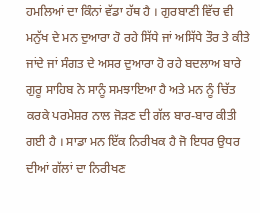ਹਮਲਿਆਂ ਦਾ ਕਿੰਨਾਂ ਵੱਡਾ ਹੱਥ ਹੈ । ਗੁਰਬਾਣੀ ਵਿੱਚ ਵੀ ਮਨੁੱਖ ਦੇ ਮਨ ਦੁਆਰਾ ਹੋ ਰਹੇ ਸਿੱਧੇ ਜਾਂ ਅਸਿੱਧੇ ਤੌਰ ਤੇ ਕੀਤੇ ਜਾਂਦੇ ਜਾਂ ਸੰਗਤ ਦੇ ਅਸਰ ਦੁਆਰਾ ਹੋ ਰਹੇ ਬਦਲਾਅ ਬਾਰੇ ਗੁਰੂ ਸਾਹਿਬ ਨੇ ਸਾਨੂੰ ਸਮਝਾਇਆ ਹੈ ਅਤੇ ਮਨ ਨੂੰ ਚਿੱਤ ਕਰਕੇ ਪਰਮੇਸ਼ਰ ਨਾਲ ਜੋੜਣ ਦੀ ਗੱਲ ਬਾਰ-ਬਾਰ ਕੀਤੀ ਗਈ ਹੈ । ਸਾਡਾ ਮਨ ਇੱਕ ਨਿਰੀਖਕ ਹੈ ਜੋ ਇਧਰ ਉਧਰ ਦੀਆਂ ਗੱਲਾਂ ਦਾ ਨਿਰੀਖਣ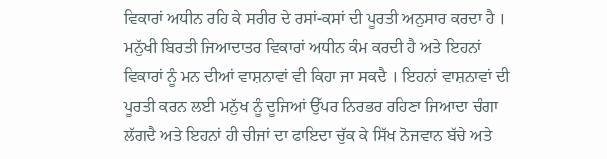ਵਿਕਾਰਾਂ ਅਧੀਨ ਰਹਿ ਕੇ ਸਰੀਰ ਦੇ ਰਸਾਂ-ਕਸਾਂ ਦੀ ਪੂਰਤੀ ਅਨੁਸਾਰ ਕਰਦਾ ਹੈ । ਮਨੁੱਖੀ ਬਿਰਤੀ ਜਿਆਦਾਤਰ ਵਿਕਾਰਾਂ ਅਧੀਨ ਕੰਮ ਕਰਦੀ ਹੈ ਅਤੇ ਇਹਨਾਂ ਵਿਕਾਰਾਂ ਨੂੰ ਮਨ ਦੀਆਂ ਵਾਸ਼ਨਾਵਾਂ ਵੀ ਕਿਹਾ ਜਾ ਸਕਦੈ । ਇਹਨਾਂ ਵਾਸ਼ਨਾਵਾਂ ਦੀ ਪੂਰਤੀ ਕਰਨ ਲਈ ਮਨੁੱਖ ਨੂੰ ਦੂਜਿਆਂ ਉੱਪਰ ਨਿਰਭਰ ਰਹਿਣਾ ਜਿਆਦਾ ਚੰਗਾ ਲੱਗਦੈ ਅਤੇ ਇਹਨਾਂ ਹੀ ਚੀਜਾਂ ਦਾ ਫਾਇਦਾ ਚੁੱਕ ਕੇ ਸਿੱਖ ਨੋਜਵਾਨ ਬੱਚੇ ਅਤੇ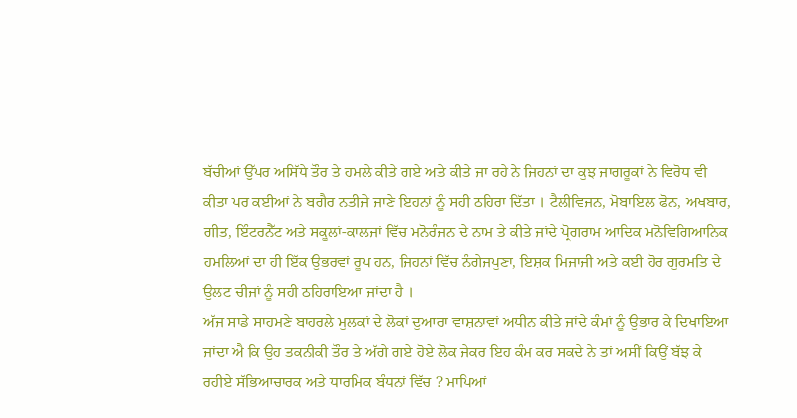ਬੱਚੀਆਂ ਉੱਪਰ ਅਸਿੱਧੇ ਤੌਰ ਤੇ ਹਮਲੇ ਕੀਤੇ ਗਏ ਅਤੇ ਕੀਤੇ ਜਾ ਰਹੇ ਨੇ ਜਿਹਨਾਂ ਦਾ ਕੁਝ ਜਾਗਰੂਕਾਂ ਨੇ ਵਿਰੋਧ ਵੀ ਕੀਤਾ ਪਰ ਕਈਆਂ ਨੇ ਬਗੈਰ ਨਤੀਜੇ ਜਾਣੇ ਇਹਨਾਂ ਨੂੰ ਸਹੀ ਠਹਿਰਾ ਦਿੱਤਾ । ਟੈਲੀਵਿਜਨ, ਮੋਬਾਇਲ ਫੋਨ, ਅਖਬਾਰ, ਗੀਤ, ਇੰਟਰਨੈੱਟ ਅਤੇ ਸਕੂਲਾਂ-ਕਾਲਜਾਂ ਵਿੱਚ ਮਨੋਰੰਜਨ ਦੇ ਨਾਮ ਤੇ ਕੀਤੇ ਜਾਂਦੇ ਪ੍ਰੋਗਰਾਮ ਆਦਿਕ ਮਨੋਵਿਗਿਆਨਿਕ ਹਮਲਿਆਂ ਦਾ ਹੀ ਇੱਕ ਉਭਰਵਾਂ ਰੂਪ ਹਨ, ਜਿਹਨਾਂ ਵਿੱਚ ਨੰਗੇਜਪੁਣਾ, ਇਸ਼ਕ ਮਿਜਾਜੀ ਅਤੇ ਕਈ ਹੋਰ ਗੁਰਮਤਿ ਦੇ ਉਲਟ ਚੀਜਾਂ ਨੂੰ ਸਹੀ ਠਹਿਰਾਇਆ ਜਾਂਦਾ ਹੈ ।
ਅੱਜ ਸਾਡੇ ਸਾਹਮਣੇ ਬਾਹਰਲੇ ਮੁਲਕਾਂ ਦੇ ਲੋਕਾਂ ਦੁਆਰਾ ਵਾਸ਼ਨਾਵਾਂ ਅਧੀਨ ਕੀਤੇ ਜਾਂਦੇ ਕੰਮਾਂ ਨੂੰ ਉਭਾਰ ਕੇ ਦਿਖਾਇਆ ਜਾਂਦਾ ਐ ਕਿ ਉਹ ਤਕਨੀਕੀ ਤੌਰ ਤੇ ਅੱਗੇ ਗਏ ਹੋਏ ਲੋਕ ਜੇਕਰ ਇਹ ਕੰਮ ਕਰ ਸਕਦੇ ਨੇ ਤਾਂ ਅਸੀਂ ਕਿਉਂ ਬੱਝ ਕੇ ਰਹੀਏ ਸੱਭਿਆਚਾਰਕ ਅਤੇ ਧਾਰਮਿਕ ਬੰਧਨਾਂ ਵਿੱਚ ? ਮਾਪਿਆਂ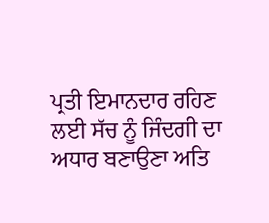ਪ੍ਰਤੀ ਇਮਾਨਦਾਰ ਰਹਿਣ ਲਈ ਸੱਚ ਨੂੰ ਜਿੰਦਗੀ ਦਾ ਅਧਾਰ ਬਣਾਉਣਾ ਅਤਿ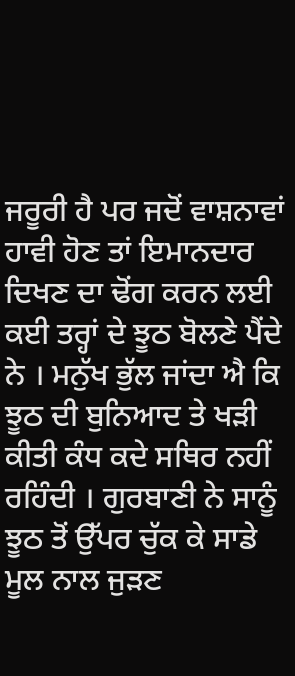ਜਰੂਰੀ ਹੈ ਪਰ ਜਦੋਂ ਵਾਸ਼ਨਾਵਾਂ ਹਾਵੀ ਹੋਣ ਤਾਂ ਇਮਾਨਦਾਰ ਦਿਖਣ ਦਾ ਢੋਂਗ ਕਰਨ ਲਈ ਕਈ ਤਰ੍ਹਾਂ ਦੇ ਝੂਠ ਬੋਲਣੇ ਪੈਂਦੇ ਨੇ । ਮਨੁੱਖ ਭੁੱਲ ਜਾਂਦਾ ਐ ਕਿ ਝੂਠ ਦੀ ਬੁਨਿਆਦ ਤੇ ਖੜੀ ਕੀਤੀ ਕੰਧ ਕਦੇ ਸਥਿਰ ਨਹੀਂ ਰਹਿੰਦੀ । ਗੁਰਬਾਣੀ ਨੇ ਸਾਨੂੰ ਝੂਠ ਤੋਂ ਉੱਪਰ ਚੁੱਕ ਕੇ ਸਾਡੇ ਮੂਲ ਨਾਲ ਜੁੜਣ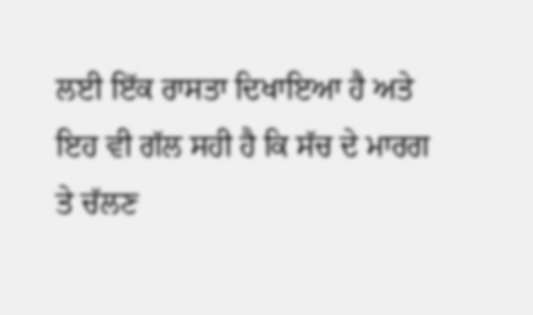ਲਈ ਇੱਕ ਰਾਸਤਾ ਦਿਖਾਇਆ ਹੈ ਅਤੇ ਇਹ ਵੀ ਗੱਲ ਸਹੀ ਹੈ ਕਿ ਸੱਚ ਦੇ ਮਾਰਗ ਤੇ ਚੱਲਣ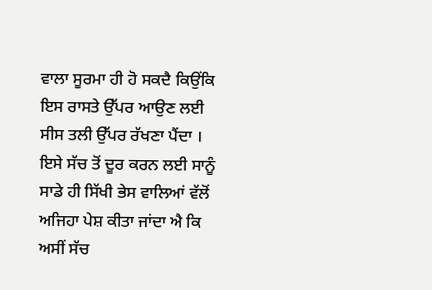ਵਾਲਾ ਸੂਰਮਾ ਹੀ ਹੋ ਸਕਦੈ ਕਿਉਂਕਿ ਇਸ ਰਾਸਤੇ ਉੱਪਰ ਆਉਣ ਲਈ ਸੀਸ ਤਲੀ ਉੱਪਰ ਰੱਖਣਾ ਪੈਂਦਾ । ਇਸੇ ਸੱਚ ਤੋਂ ਦੂਰ ਕਰਨ ਲਈ ਸਾਨੂੰ ਸਾਡੇ ਹੀ ਸਿੱਖੀ ਭੇਸ ਵਾਲਿਆਂ ਵੱਲੋਂ ਅਜਿਹਾ ਪੇਸ਼ ਕੀਤਾ ਜਾਂਦਾ ਐ ਕਿ ਅਸੀਂ ਸੱਚ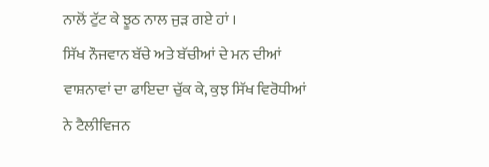ਨਾਲੋਂ ਟੁੱਟ ਕੇ ਝੂਠ ਨਾਲ ਜੁੜ ਗਏ ਹਾਂ ।
ਸਿੱਖ ਨੌਜਵਾਨ ਬੱਚੇ ਅਤੇ ਬੱਚੀਆਂ ਦੇ ਮਨ ਦੀਆਂ ਵਾਸ਼ਨਾਵਾਂ ਦਾ ਫਾਇਦਾ ਚੁੱਕ ਕੇ, ਕੁਝ ਸਿੱਖ ਵਿਰੋਧੀਆਂ ਨੇ ਟੈਲੀਵਿਜਨ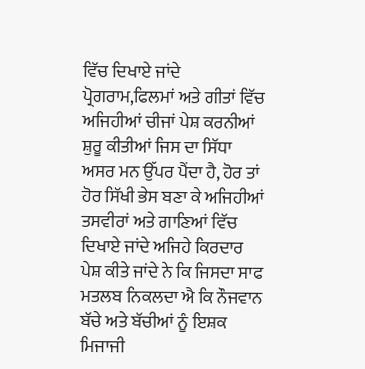ਵਿੱਚ ਦਿਖਾਏ ਜਾਂਦੇ ਪ੍ਰੋਗਰਾਮ,ਫਿਲਮਾਂ ਅਤੇ ਗੀਤਾਂ ਵਿੱਚ ਅਜਿਹੀਆਂ ਚੀਜਾਂ ਪੇਸ਼ ਕਰਨੀਆਂ ਸ਼ੁਰੂ ਕੀਤੀਆਂ ਜਿਸ ਦਾ ਸਿੱਧਾ ਅਸਰ ਮਨ ਉੱਪਰ ਪੈਂਦਾ ਹੈ, ਹੋਰ ਤਾਂ ਹੋਰ ਸਿੱਖੀ ਭੇਸ ਬਣਾ ਕੇ ਅਜਿਹੀਆਂ ਤਸਵੀਰਾਂ ਅਤੇ ਗਾਣਿਆਂ ਵਿੱਚ ਦਿਖਾਏ ਜਾਂਦੇ ਅਜਿਹੇ ਕਿਰਦਾਰ ਪੇਸ਼ ਕੀਤੇ ਜਾਂਦੇ ਨੇ ਕਿ ਜਿਸਦਾ ਸਾਫ ਮਤਲਬ ਨਿਕਲਦਾ ਐ ਕਿ ਨੌਜਵਾਨ ਬੱਚੇ ਅਤੇ ਬੱਚੀਆਂ ਨੂੰ ਇਸ਼ਕ ਮਿਜਾਜੀ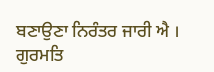ਬਣਾਉਣਾ ਨਿਰੰਤਰ ਜਾਰੀ ਐ । ਗੁਰਮਤਿ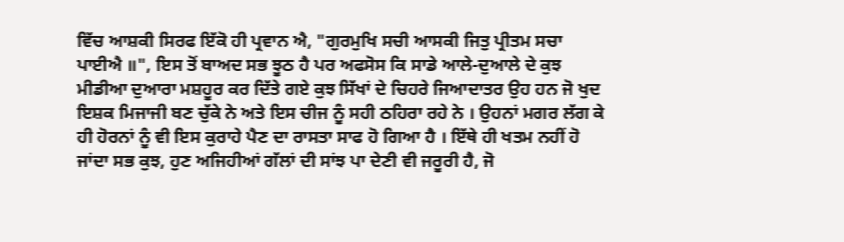ਵਿੱਚ ਆਸ਼ਕੀ ਸਿਰਫ ਇੱਕੋ ਹੀ ਪ੍ਰਵਾਨ ਐ, "ਗੁਰਮੁਖਿ ਸਚੀ ਆਸਕੀ ਜਿਤੁ ਪ੍ਰੀਤਮ ਸਚਾ ਪਾਈਐ ॥", ਇਸ ਤੋਂ ਬਾਅਦ ਸਭ ਝੂਠ ਹੈ ਪਰ ਅਫਸੋਸ ਕਿ ਸਾਡੇ ਆਲੇ-ਦੁਆਲੇ ਦੇ ਕੁਝ ਮੀਡੀਆ ਦੁਆਰਾ ਮਸ਼ਹੂਰ ਕਰ ਦਿੱਤੇ ਗਏ ਕੁਝ ਸਿੱਖਾਂ ਦੇ ਚਿਹਰੇ ਜਿਆਦਾਤਰ ਉਹ ਹਨ ਜੋ ਖੁਦ ਇਸ਼ਕ ਮਿਜਾਜੀ ਬਣ ਚੁੱਕੇ ਨੇ ਅਤੇ ਇਸ ਚੀਜ ਨੂੰ ਸਹੀ ਠਹਿਰਾ ਰਹੇ ਨੇ । ਉਹਨਾਂ ਮਗਰ ਲੱਗ ਕੇ ਹੀ ਹੋਰਨਾਂ ਨੂੰ ਵੀ ਇਸ ਕੁਰਾਹੇ ਪੈਣ ਦਾ ਰਾਸਤਾ ਸਾਫ ਹੋ ਗਿਆ ਹੈ । ਇੱਥੇ ਹੀ ਖਤਮ ਨਹੀਂ ਹੋ ਜਾਂਦਾ ਸਭ ਕੁਝ, ਹੁਣ ਅਜਿਹੀਆਂ ਗੱਲਾਂ ਦੀ ਸਾਂਝ ਪਾ ਦੇਣੀ ਵੀ ਜਰੂਰੀ ਹੈ, ਜੋ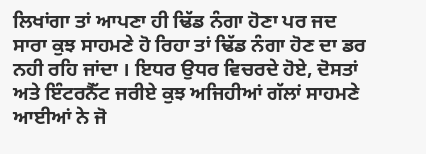ਲਿਖਾਂਗਾ ਤਾਂ ਆਪਣਾ ਹੀ ਢਿੱਡ ਨੰਗਾ ਹੋਣਾ ਪਰ ਜਦ ਸਾਰਾ ਕੁਝ ਸਾਹਮਣੇ ਹੋ ਰਿਹਾ ਤਾਂ ਢਿੱਡ ਨੰਗਾ ਹੋਣ ਦਾ ਡਰ ਨਹੀ ਰਹਿ ਜਾਂਦਾ । ਇਧਰ ਉਧਰ ਵਿਚਰਦੇ ਹੋਏ, ਦੋਸਤਾਂ ਅਤੇ ਇੰਟਰਨੈੱਟ ਜਰੀਏ ਕੁਝ ਅਜਿਹੀਆਂ ਗੱਲਾਂ ਸਾਹਮਣੇ ਆਈਆਂ ਨੇ ਜੋ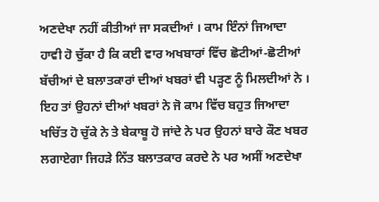ਅਣਦੇਖਾ ਨਹੀਂ ਕੀਤੀਆਂ ਜਾ ਸਕਦੀਆਂ । ਕਾਮ ਇੰਨਾਂ ਜਿਆਦਾ ਹਾਵੀ ਹੋ ਚੁੱਕਾ ਹੈ ਕਿ ਕਈ ਵਾਰ ਅਖਬਾਰਾਂ ਵਿੱਚ ਛੋਟੀਆਂ-ਛੋਟੀਆਂ ਬੱਚੀਆਂ ਦੇ ਬਲਾਤਕਾਰਾਂ ਦੀਆਂ ਖਬਰਾਂ ਵੀ ਪੜ੍ਹਣ ਨੂੰ ਮਿਲਦੀਆਂ ਨੇ । ਇਹ ਤਾਂ ਉਹਨਾਂ ਦੀਆਂ ਖਬਰਾਂ ਨੇ ਜੋ ਕਾਮ ਵਿੱਚ ਬਹੁਤ ਜਿਆਦਾ ਖਚਿੱਤ ਹੋ ਚੁੱਕੇ ਨੇ ਤੇ ਬੇਕਾਬੂ ਹੋ ਜਾਂਦੇ ਨੇ ਪਰ ਉਹਨਾਂ ਬਾਰੇ ਕੌਣ ਖਬਰ ਲਗਾਏਗਾ ਜਿਹੜੇ ਨਿੱਤ ਬਲਾਤਕਾਰ ਕਰਦੇ ਨੇ ਪਰ ਅਸੀਂ ਅਣਦੇਖਾ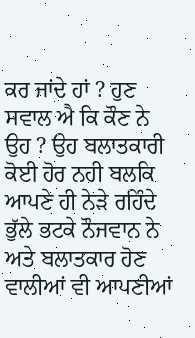ਕਰ ਜਾਂਦੇ ਹਾਂ ? ਹੁਣ ਸਵਾਲ ਐ ਕਿ ਕੌਣ ਨੇ ਉਹ ? ਉਹ ਬਲਾਤਕਾਰੀ ਕੋਈ ਹੋਰ ਨਹੀ ਬਲਕਿ ਆਪਣੇ ਹੀ ਨੇੜੇ ਰਹਿੰਦੇ ਭੁੱਲੇ ਭਟਕੇ ਨੌਜਵਾਨ ਨੇ ਅਤੇ ਬਲਾਤਕਾਰ ਹੋਣ ਵਾਲੀਆਂ ਵੀ ਆਪਣੀਆਂ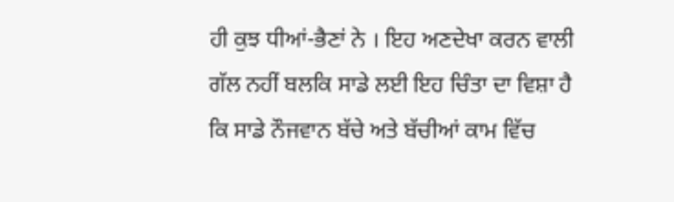ਹੀ ਕੁਝ ਧੀਆਂ-ਭੈਣਾਂ ਨੇ । ਇਹ ਅਣਦੇਖਾ ਕਰਨ ਵਾਲੀ ਗੱਲ ਨਹੀਂ ਬਲਕਿ ਸਾਡੇ ਲਈ ਇਹ ਚਿੰਤਾ ਦਾ ਵਿਸ਼ਾ ਹੈ ਕਿ ਸਾਡੇ ਨੌਜਵਾਨ ਬੱਚੇ ਅਤੇ ਬੱਚੀਆਂ ਕਾਮ ਵਿੱਚ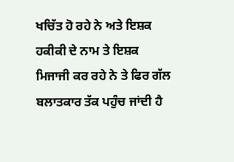ਖਚਿੱਤ ਹੋ ਰਹੇ ਨੇ ਅਤੇ ਇਸ਼ਕ ਹਕੀਕੀ ਦੇ ਨਾਮ ਤੇ ਇਸ਼ਕ ਮਿਜਾਜੀ ਕਰ ਰਹੇ ਨੇ ਤੇ ਫਿਰ ਗੱਲ ਬਲਾਤਕਾਰ ਤੱਕ ਪਹੁੰਚ ਜਾਂਦੀ ਹੈ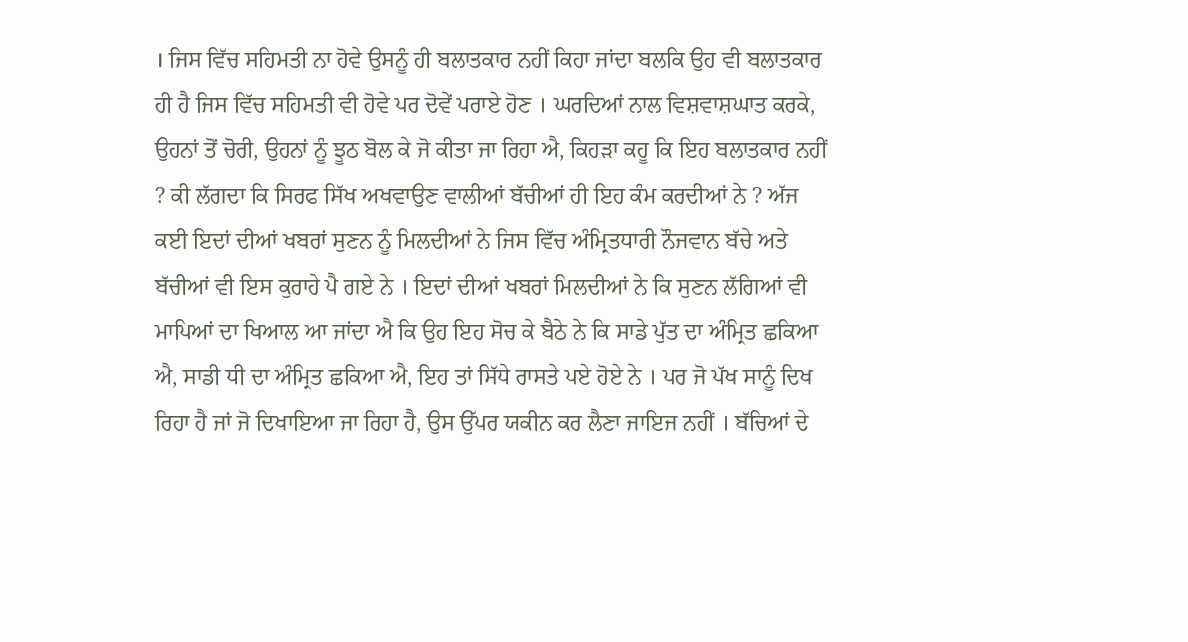। ਜਿਸ ਵਿੱਚ ਸਹਿਮਤੀ ਨਾ ਹੋਵੇ ਉਸਨੂੰ ਹੀ ਬਲਾਤਕਾਰ ਨਹੀਂ ਕਿਹਾ ਜਾਂਦਾ ਬਲਕਿ ਉਹ ਵੀ ਬਲਾਤਕਾਰ ਹੀ ਹੈ ਜਿਸ ਵਿੱਚ ਸਹਿਮਤੀ ਵੀ ਹੋਵੇ ਪਰ ਦੋਵੇਂ ਪਰਾਏ ਹੋਣ । ਘਰਦਿਆਂ ਨਾਲ ਵਿਸ਼ਵਾਸ਼ਘਾਤ ਕਰਕੇ, ਉਹਨਾਂ ਤੋਂ ਚੋਰੀ, ਉਹਨਾਂ ਨੂੰ ਝੂਠ ਬੋਲ ਕੇ ਜੋ ਕੀਤਾ ਜਾ ਰਿਹਾ ਐ, ਕਿਹੜਾ ਕਹੂ ਕਿ ਇਹ ਬਲਾਤਕਾਰ ਨਹੀਂ ? ਕੀ ਲੱਗਦਾ ਕਿ ਸਿਰਫ ਸਿੱਖ ਅਖਵਾਉਣ ਵਾਲੀਆਂ ਬੱਚੀਆਂ ਹੀ ਇਹ ਕੰਮ ਕਰਦੀਆਂ ਨੇ ? ਅੱਜ ਕਈ ਇਦਾਂ ਦੀਆਂ ਖਬਰਾਂ ਸੁਣਨ ਨੂੰ ਮਿਲਦੀਆਂ ਨੇ ਜਿਸ ਵਿੱਚ ਅੰਮ੍ਰਿਤਧਾਰੀ ਨੌਜਵਾਨ ਬੱਚੇ ਅਤੇ ਬੱਚੀਆਂ ਵੀ ਇਸ ਕੁਰਾਹੇ ਪੈ ਗਏ ਨੇ । ਇਦਾਂ ਦੀਆਂ ਖਬਰਾਂ ਮਿਲਦੀਆਂ ਨੇ ਕਿ ਸੁਣਨ ਲੱਗਿਆਂ ਵੀ ਮਾਪਿਆਂ ਦਾ ਖਿਆਲ ਆ ਜਾਂਦਾ ਐ ਕਿ ਉਹ ਇਹ ਸੋਚ ਕੇ ਬੈਠੇ ਨੇ ਕਿ ਸਾਡੇ ਪੁੱਤ ਦਾ ਅੰਮ੍ਰਿਤ ਛਕਿਆ ਐ, ਸਾਡੀ ਧੀ ਦਾ ਅੰਮ੍ਰਿਤ ਛਕਿਆ ਐ, ਇਹ ਤਾਂ ਸਿੱਧੇ ਰਾਸਤੇ ਪਏ ਹੋਏ ਨੇ । ਪਰ ਜੋ ਪੱਖ ਸਾਨੂੰ ਦਿਖ ਰਿਹਾ ਹੈ ਜਾਂ ਜੋ ਦਿਖਾਇਆ ਜਾ ਰਿਹਾ ਹੈ, ਉਸ ਉੱਪਰ ਯਕੀਨ ਕਰ ਲੈਣਾ ਜਾਇਜ ਨਹੀਂ । ਬੱਚਿਆਂ ਦੇ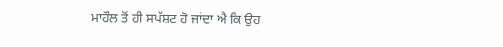ਮਾਹੌਲ ਤੋਂ ਹੀ ਸਪੱਸ਼ਟ ਹੋ ਜਾਂਦਾ ਐ ਕਿ ਉਹ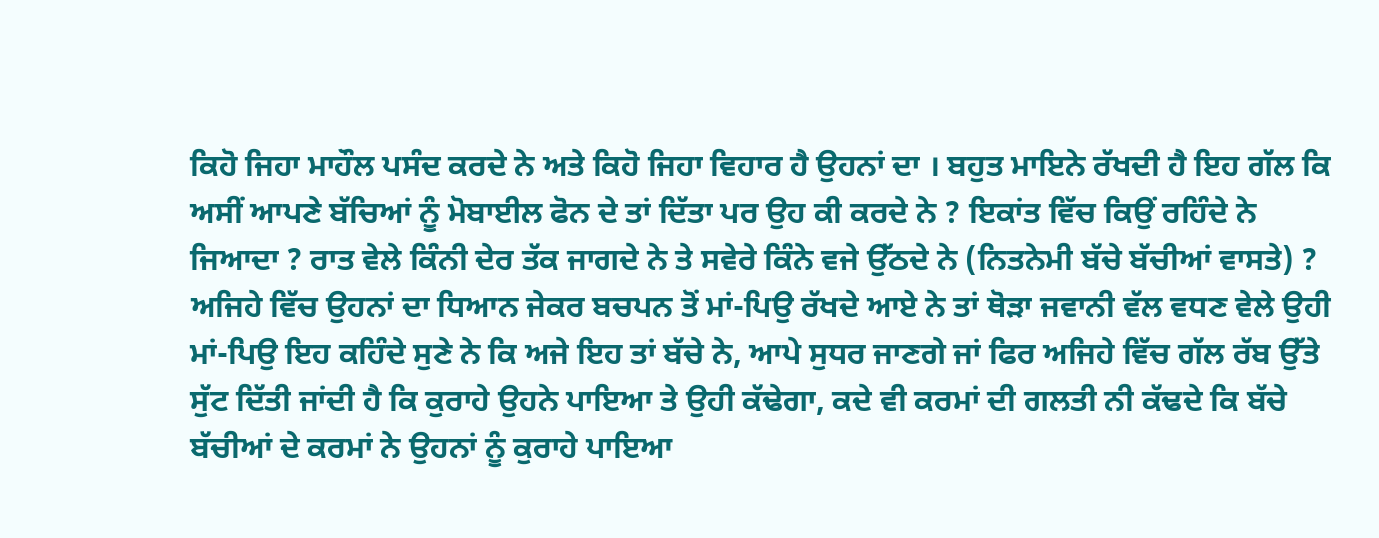ਕਿਹੋ ਜਿਹਾ ਮਾਹੌਲ ਪਸੰਦ ਕਰਦੇ ਨੇ ਅਤੇ ਕਿਹੋ ਜਿਹਾ ਵਿਹਾਰ ਹੈ ਉਹਨਾਂ ਦਾ । ਬਹੁਤ ਮਾਇਨੇ ਰੱਖਦੀ ਹੈ ਇਹ ਗੱਲ ਕਿ ਅਸੀਂ ਆਪਣੇ ਬੱਚਿਆਂ ਨੂੰ ਮੋਬਾਈਲ ਫੋਨ ਦੇ ਤਾਂ ਦਿੱਤਾ ਪਰ ਉਹ ਕੀ ਕਰਦੇ ਨੇ ? ਇਕਾਂਤ ਵਿੱਚ ਕਿਉਂ ਰਹਿੰਦੇ ਨੇ ਜਿਆਦਾ ? ਰਾਤ ਵੇਲੇ ਕਿੰਨੀ ਦੇਰ ਤੱਕ ਜਾਗਦੇ ਨੇ ਤੇ ਸਵੇਰੇ ਕਿੰਨੇ ਵਜੇ ਉੱਠਦੇ ਨੇ (ਨਿਤਨੇਮੀ ਬੱਚੇ ਬੱਚੀਆਂ ਵਾਸਤੇ) ? ਅਜਿਹੇ ਵਿੱਚ ਉਹਨਾਂ ਦਾ ਧਿਆਨ ਜੇਕਰ ਬਚਪਨ ਤੋਂ ਮਾਂ-ਪਿਉ ਰੱਖਦੇ ਆਏ ਨੇ ਤਾਂ ਥੋੜਾ ਜਵਾਨੀ ਵੱਲ ਵਧਣ ਵੇਲੇ ਉਹੀ ਮਾਂ-ਪਿਉ ਇਹ ਕਹਿੰਦੇ ਸੁਣੇ ਨੇ ਕਿ ਅਜੇ ਇਹ ਤਾਂ ਬੱਚੇ ਨੇ, ਆਪੇ ਸੁਧਰ ਜਾਣਗੇ ਜਾਂ ਫਿਰ ਅਜਿਹੇ ਵਿੱਚ ਗੱਲ ਰੱਬ ਉੱਤੇ ਸੁੱਟ ਦਿੱਤੀ ਜਾਂਦੀ ਹੈ ਕਿ ਕੁਰਾਹੇ ਉਹਨੇ ਪਾਇਆ ਤੇ ਉਹੀ ਕੱਢੇਗਾ, ਕਦੇ ਵੀ ਕਰਮਾਂ ਦੀ ਗਲਤੀ ਨੀ ਕੱਢਦੇ ਕਿ ਬੱਚੇ ਬੱਚੀਆਂ ਦੇ ਕਰਮਾਂ ਨੇ ਉਹਨਾਂ ਨੂੰ ਕੁਰਾਹੇ ਪਾਇਆ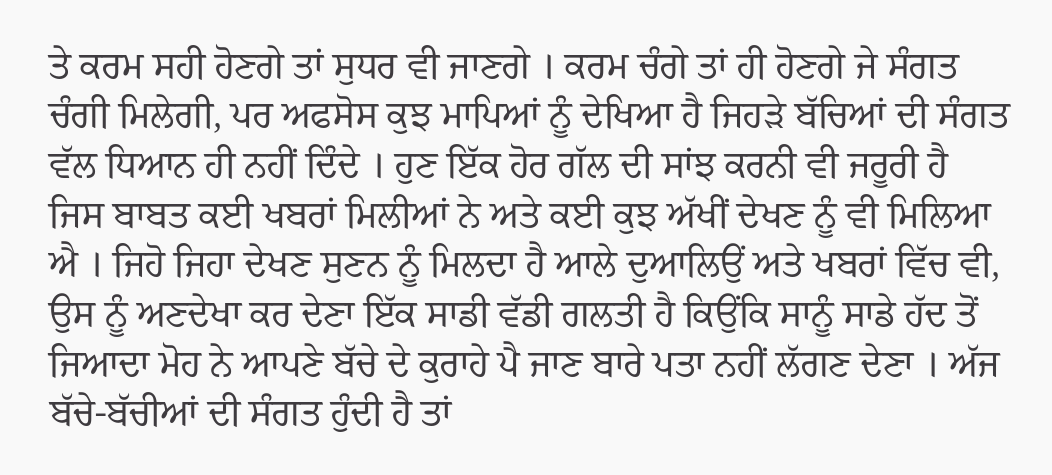ਤੇ ਕਰਮ ਸਹੀ ਹੋਣਗੇ ਤਾਂ ਸੁਧਰ ਵੀ ਜਾਣਗੇ । ਕਰਮ ਚੰਗੇ ਤਾਂ ਹੀ ਹੋਣਗੇ ਜੇ ਸੰਗਤ ਚੰਗੀ ਮਿਲੇਗੀ, ਪਰ ਅਫਸੋਸ ਕੁਝ ਮਾਪਿਆਂ ਨੂੰ ਦੇਖਿਆ ਹੈ ਜਿਹੜੇ ਬੱਚਿਆਂ ਦੀ ਸੰਗਤ ਵੱਲ ਧਿਆਨ ਹੀ ਨਹੀਂ ਦਿੰਦੇ । ਹੁਣ ਇੱਕ ਹੋਰ ਗੱਲ ਦੀ ਸਾਂਝ ਕਰਨੀ ਵੀ ਜਰੂਰੀ ਹੈ ਜਿਸ ਬਾਬਤ ਕਈ ਖਬਰਾਂ ਮਿਲੀਆਂ ਨੇ ਅਤੇ ਕਈ ਕੁਝ ਅੱਖੀਂ ਦੇਖਣ ਨੂੰ ਵੀ ਮਿਲਿਆ ਐ । ਜਿਹੋ ਜਿਹਾ ਦੇਖਣ ਸੁਣਨ ਨੂੰ ਮਿਲਦਾ ਹੈ ਆਲੇ ਦੁਆਲਿਉਂ ਅਤੇ ਖਬਰਾਂ ਵਿੱਚ ਵੀ, ਉਸ ਨੂੰ ਅਣਦੇਖਾ ਕਰ ਦੇਣਾ ਇੱਕ ਸਾਡੀ ਵੱਡੀ ਗਲਤੀ ਹੈ ਕਿਉਂਕਿ ਸਾਨੂੰ ਸਾਡੇ ਹੱਦ ਤੋਂ ਜਿਆਦਾ ਮੋਹ ਨੇ ਆਪਣੇ ਬੱਚੇ ਦੇ ਕੁਰਾਹੇ ਪੈ ਜਾਣ ਬਾਰੇ ਪਤਾ ਨਹੀਂ ਲੱਗਣ ਦੇਣਾ । ਅੱਜ ਬੱਚੇ-ਬੱਚੀਆਂ ਦੀ ਸੰਗਤ ਹੁੰਦੀ ਹੈ ਤਾਂ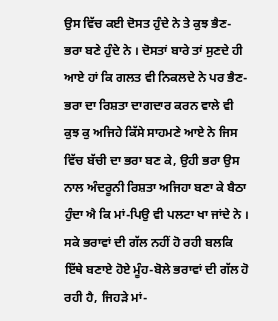ਉਸ ਵਿੱਚ ਕਈ ਦੋਸਤ ਹੁੰਦੇ ਨੇ ਤੇ ਕੁਝ ਭੈਣ-ਭਰਾ ਬਣੇ ਹੁੰਦੇ ਨੇ । ਦੋਸਤਾਂ ਬਾਰੇ ਤਾਂ ਸੁਣਦੇ ਹੀ ਆਏ ਹਾਂ ਕਿ ਗਲਤ ਵੀ ਨਿਕਲਦੇ ਨੇ ਪਰ ਭੈਣ-ਭਰਾ ਦਾ ਰਿਸ਼ਤਾ ਦਾਗਦਾਰ ਕਰਨ ਵਾਲੇ ਵੀ ਕੁਝ ਕੁ ਅਜਿਹੇ ਕਿੱਸੇ ਸਾਹਮਣੇ ਆਏ ਨੇ ਜਿਸ ਵਿੱਚ ਬੱਚੀ ਦਾ ਭਰਾ ਬਣ ਕੇ, ਉਹੀ ਭਰਾ ਉਸ ਨਾਲ ਅੰਦਰੂਨੀ ਰਿਸ਼ਤਾ ਅਜਿਹਾ ਬਣਾ ਕੇ ਬੈਠਾ ਹੁੰਦਾ ਐ ਕਿ ਮਾਂ-ਪਿਉ ਵੀ ਪਲਟਾ ਖਾ ਜਾਂਦੇ ਨੇ । ਸਕੇ ਭਰਾਵਾਂ ਦੀ ਗੱਲ ਨਹੀਂ ਹੋ ਰਹੀ ਬਲਕਿ ਇੱਥੇ ਬਣਾਏ ਹੋਏ ਮੂੰਹ-ਬੋਲੇ ਭਰਾਵਾਂ ਦੀ ਗੱਲ ਹੋ ਰਹੀ ਹੈ, ਜਿਹੜੇ ਮਾਂ-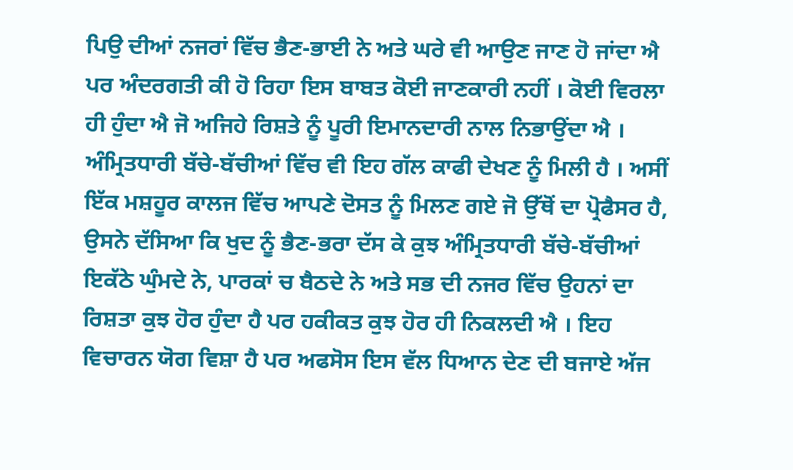ਪਿਉ ਦੀਆਂ ਨਜਰਾਂ ਵਿੱਚ ਭੈਣ-ਭਾਈ ਨੇ ਅਤੇ ਘਰੇ ਵੀ ਆਉਣ ਜਾਣ ਹੋ ਜਾਂਦਾ ਐ ਪਰ ਅੰਦਰਗਤੀ ਕੀ ਹੋ ਰਿਹਾ ਇਸ ਬਾਬਤ ਕੋਈ ਜਾਣਕਾਰੀ ਨਹੀਂ । ਕੋਈ ਵਿਰਲਾ ਹੀ ਹੁੰਦਾ ਐ ਜੋ ਅਜਿਹੇ ਰਿਸ਼ਤੇ ਨੂੰ ਪੂਰੀ ਇਮਾਨਦਾਰੀ ਨਾਲ ਨਿਭਾਉਂਦਾ ਐ । ਅੰਮ੍ਰਿਤਧਾਰੀ ਬੱਚੇ-ਬੱਚੀਆਂ ਵਿੱਚ ਵੀ ਇਹ ਗੱਲ ਕਾਫੀ ਦੇਖਣ ਨੂੰ ਮਿਲੀ ਹੈ । ਅਸੀਂ ਇੱਕ ਮਸ਼ਹੂਰ ਕਾਲਜ ਵਿੱਚ ਆਪਣੇ ਦੋਸਤ ਨੂੰ ਮਿਲਣ ਗਏ ਜੋ ਉੱਥੋਂ ਦਾ ਪ੍ਰੋਫੈਸਰ ਹੈ, ਉਸਨੇ ਦੱਸਿਆ ਕਿ ਖੁਦ ਨੂੰ ਭੈਣ-ਭਰਾ ਦੱਸ ਕੇ ਕੁਝ ਅੰਮ੍ਰਿਤਧਾਰੀ ਬੱਚੇ-ਬੱਚੀਆਂ ਇਕੱਠੇ ਘੁੰਮਦੇ ਨੇ, ਪਾਰਕਾਂ ਚ ਬੈਠਦੇ ਨੇ ਅਤੇ ਸਭ ਦੀ ਨਜਰ ਵਿੱਚ ਉਹਨਾਂ ਦਾ ਰਿਸ਼ਤਾ ਕੁਝ ਹੋਰ ਹੁੰਦਾ ਹੈ ਪਰ ਹਕੀਕਤ ਕੁਝ ਹੋਰ ਹੀ ਨਿਕਲਦੀ ਐ । ਇਹ ਵਿਚਾਰਨ ਯੋਗ ਵਿਸ਼ਾ ਹੈ ਪਰ ਅਫਸੋਸ ਇਸ ਵੱਲ ਧਿਆਨ ਦੇਣ ਦੀ ਬਜਾਏ ਅੱਜ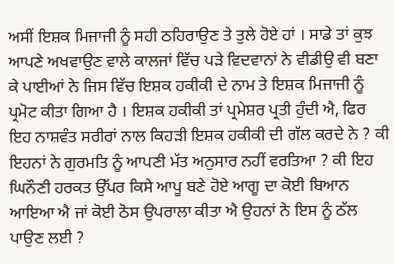ਅਸੀਂ ਇਸ਼ਕ ਮਿਜਾਜੀ ਨੂੰ ਸਹੀ ਠਹਿਰਾਉਣ ਤੇ ਤੁਲੇ ਹੋਏ ਹਾਂ । ਸਾਡੇ ਤਾਂ ਕੁਝ ਆਪਣੇ ਅਖਵਾਉਣ ਵਾਲੇ ਕਾਲਜਾਂ ਵਿੱਚ ਪੜੇ ਵਿਦਵਾਨਾਂ ਨੇ ਵੀਡੀਉ ਵੀ ਬਣਾ ਕੇ ਪਾਈਆਂ ਨੇ ਜਿਸ ਵਿੱਚ ਇਸ਼ਕ ਹਕੀਕੀ ਦੇ ਨਾਮ ਤੇ ਇਸ਼ਕ ਮਿਜਾਜੀ ਨੂੰ ਪ੍ਰਮੋਟ ਕੀਤਾ ਗਿਆ ਹੈ । ਇਸ਼ਕ ਹਕੀਕੀ ਤਾਂ ਪ੍ਰਮੇਸ਼ਰ ਪ੍ਰਤੀ ਹੁੰਦੀ ਐ, ਫਿਰ ਇਹ ਨਾਸ਼ਵੰਤ ਸਰੀਰਾਂ ਨਾਲ ਕਿਹੜੀ ਇਸ਼ਕ ਹਕੀਕੀ ਦੀ ਗੱਲ ਕਰਦੇ ਨੇ ? ਕੀ ਇਹਨਾਂ ਨੇ ਗੁਰਮਤਿ ਨੂੰ ਆਪਣੀ ਮੱਤ ਅਨੁਸਾਰ ਨਹੀਂ ਵਰਤਿਆ ? ਕੀ ਇਹ ਘਿਨੌਣੀ ਹਰਕਤ ਉੱਪਰ ਕਿਸੇ ਆਪੂ ਬਣੇ ਹੋਏ ਆਗੂ ਦਾ ਕੋਈ ਬਿਆਨ ਆਇਆ ਐ ਜਾਂ ਕੋਈ ਠੋਸ ਉਪਰਾਲਾ ਕੀਤਾ ਐ ਉਹਨਾਂ ਨੇ ਇਸ ਨੂੰ ਠੱਲ ਪਾਉਣ ਲਈ ?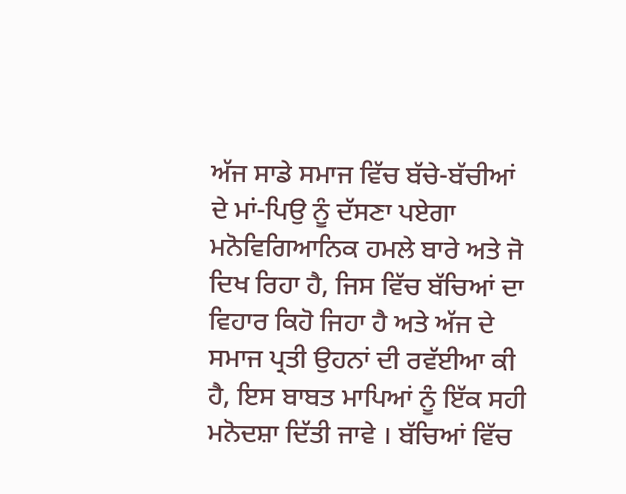ਅੱਜ ਸਾਡੇ ਸਮਾਜ ਵਿੱਚ ਬੱਚੇ-ਬੱਚੀਆਂ ਦੇ ਮਾਂ-ਪਿਉ ਨੂੰ ਦੱਸਣਾ ਪਏਗਾ ਮਨੋਵਿਗਿਆਨਿਕ ਹਮਲੇ ਬਾਰੇ ਅਤੇ ਜੋ ਦਿਖ ਰਿਹਾ ਹੈ, ਜਿਸ ਵਿੱਚ ਬੱਚਿਆਂ ਦਾ ਵਿਹਾਰ ਕਿਹੋ ਜਿਹਾ ਹੈ ਅਤੇ ਅੱਜ ਦੇ ਸਮਾਜ ਪ੍ਰਤੀ ਉਹਨਾਂ ਦੀ ਰਵੱਈਆ ਕੀ ਹੈ, ਇਸ ਬਾਬਤ ਮਾਪਿਆਂ ਨੂੰ ਇੱਕ ਸਹੀ ਮਨੋਦਸ਼ਾ ਦਿੱਤੀ ਜਾਵੇ । ਬੱਚਿਆਂ ਵਿੱਚ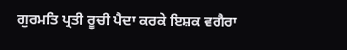ਗੁਰਮਤਿ ਪ੍ਰਤੀ ਰੂਚੀ ਪੈਦਾ ਕਰਕੇ ਇਸ਼ਕ ਵਗੈਰਾ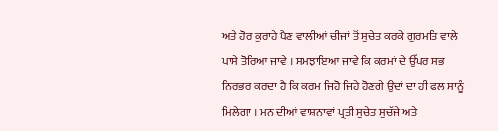ਅਤੇ ਹੋਰ ਕੁਰਾਹੇ ਪੈਣ ਵਾਲੀਆਂ ਚੀਜਾਂ ਤੋਂ ਸੁਚੇਤ ਕਰਕੇ ਗੁਰਮਤਿ ਵਾਲੇ ਪਾਸੇ ਤੋਰਿਆ ਜਾਵੇ । ਸਮਝਾਇਆ ਜਾਵੇ ਕਿ ਕਰਮਾਂ ਦੇ ਉੱਪਰ ਸਭ ਨਿਰਭਰ ਕਰਦਾ ਹੈ ਕਿ ਕਰਮ ਜਿਹੋ ਜਿਹੇ ਹੋਣਗੇ ਉਦਾਂ ਦਾ ਹੀ ਫਲ ਸਾਨੂੰ ਮਿਲੇਗਾ । ਮਨ ਦੀਆਂ ਵਾਸ਼ਨਾਵਾਂ ਪ੍ਰਤੀ ਸੁਚੇਤ ਸੁਚੱਜੇ ਅਤੇ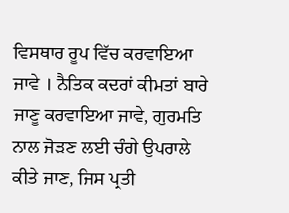ਵਿਸਥਾਰ ਰੂਪ ਵਿੱਚ ਕਰਵਾਇਆ ਜਾਵੇ । ਨੈਤਿਕ ਕਦਰਾਂ ਕੀਮਤਾਂ ਬਾਰੇ ਜਾਣੂ ਕਰਵਾਇਆ ਜਾਵੇ, ਗੁਰਮਤਿ ਨਾਲ ਜੋੜਣ ਲਈ ਚੰਗੇ ਉਪਰਾਲੇ ਕੀਤੇ ਜਾਣ, ਜਿਸ ਪ੍ਰਤੀ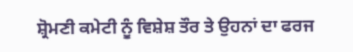ਸ਼੍ਰੋਮਣੀ ਕਮੇਟੀ ਨੂੰ ਵਿਸ਼ੇਸ਼ ਤੌਰ ਤੇ ਉਹਨਾਂ ਦਾ ਫਰਜ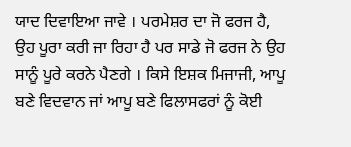ਯਾਦ ਦਿਵਾਇਆ ਜਾਵੇ । ਪਰਮੇਸ਼ਰ ਦਾ ਜੋ ਫਰਜ ਹੈ, ਉਹ ਪੂਰਾ ਕਰੀ ਜਾ ਰਿਹਾ ਹੈ ਪਰ ਸਾਡੇ ਜੋ ਫਰਜ ਨੇ ਉਹ ਸਾਨੂੰ ਪੂਰੇ ਕਰਨੇ ਪੈਣਗੇ । ਕਿਸੇ ਇਸ਼ਕ ਮਿਜਾਜੀ, ਆਪੂ ਬਣੇ ਵਿਦਵਾਨ ਜਾਂ ਆਪੂ ਬਣੇ ਫਿਲਾਸਫਰਾਂ ਨੂੰ ਕੋਈ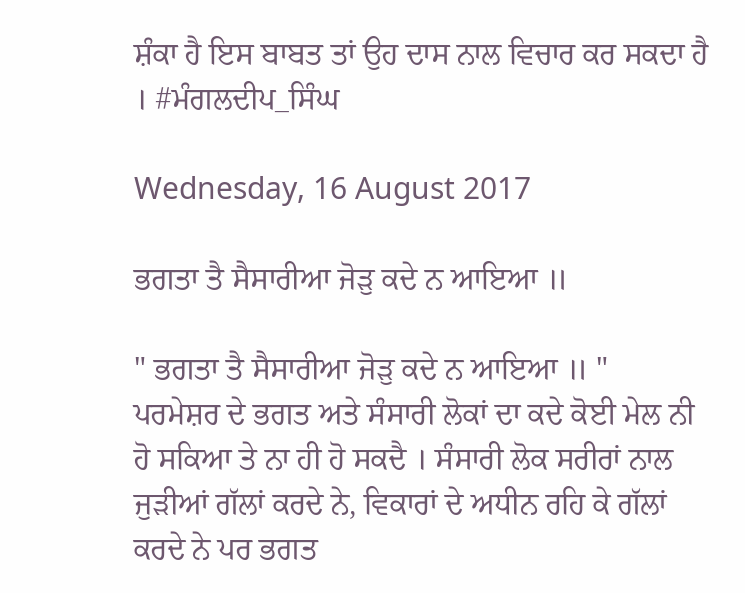ਸ਼ੰਕਾ ਹੈ ਇਸ ਬਾਬਤ ਤਾਂ ਉਹ ਦਾਸ ਨਾਲ ਵਿਚਾਰ ਕਰ ਸਕਦਾ ਹੈ । #ਮੰਗਲਦੀਪ_ਸਿੰਘ

Wednesday, 16 August 2017

ਭਗਤਾ ਤੈ ਸੈਸਾਰੀਆ ਜੋੜੁ ਕਦੇ ਨ ਆਇਆ ॥

" ਭਗਤਾ ਤੈ ਸੈਸਾਰੀਆ ਜੋੜੁ ਕਦੇ ਨ ਆਇਆ ॥ "
ਪਰਮੇਸ਼ਰ ਦੇ ਭਗਤ ਅਤੇ ਸੰਸਾਰੀ ਲੋਕਾਂ ਦਾ ਕਦੇ ਕੋਈ ਮੇਲ ਨੀ ਹੋ ਸਕਿਆ ਤੇ ਨਾ ਹੀ ਹੋ ਸਕਦੈ । ਸੰਸਾਰੀ ਲੋਕ ਸਰੀਰਾਂ ਨਾਲ ਜੁੜੀਆਂ ਗੱਲਾਂ ਕਰਦੇ ਨੇ, ਵਿਕਾਰਾਂ ਦੇ ਅਧੀਨ ਰਹਿ ਕੇ ਗੱਲਾਂ ਕਰਦੇ ਨੇ ਪਰ ਭਗਤ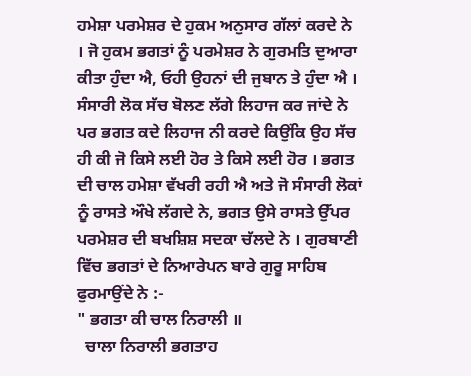ਹਮੇਸ਼ਾ ਪਰਮੇਸ਼ਰ ਦੇ ਹੁਕਮ ਅਨੁਸਾਰ ਗੱਲਾਂ ਕਰਦੇ ਨੇ । ਜੋ ਹੁਕਮ ਭਗਤਾਂ ਨੂੰ ਪਰਮੇਸ਼ਰ ਨੇ ਗੁਰਮਤਿ ਦੁਆਰਾ ਕੀਤਾ ਹੁੰਦਾ ਐ, ਓਹੀ ਉਹਨਾਂ ਦੀ ਜੁਬਾਨ ਤੇ ਹੁੰਦਾ ਐ । ਸੰਸਾਰੀ ਲੋਕ ਸੱਚ ਬੋਲਣ ਲੱਗੇ ਲਿਹਾਜ ਕਰ ਜਾਂਦੇ ਨੇ ਪਰ ਭਗਤ ਕਦੇ ਲਿਹਾਜ ਨੀ ਕਰਦੇ ਕਿਉਂਕਿ ਉਹ ਸੱਚ ਹੀ ਕੀ ਜੋ ਕਿਸੇ ਲਈ ਹੋਰ ਤੇ ਕਿਸੇ ਲਈ ਹੋਰ । ਭਗਤ ਦੀ ਚਾਲ ਹਮੇਸ਼ਾ ਵੱਖਰੀ ਰਹੀ ਐ ਅਤੇ ਜੋ ਸੰਸਾਰੀ ਲੋਕਾਂ ਨੂੰ ਰਾਸਤੇ ਔਖੇ ਲੱਗਦੇ ਨੇ, ਭਗਤ ਉਸੇ ਰਾਸਤੇ ਉੱਪਰ ਪਰਮੇਸ਼ਰ ਦੀ ਬਖਸ਼ਿਸ਼ ਸਦਕਾ ਚੱਲਦੇ ਨੇ । ਗੁਰਬਾਣੀ ਵਿੱਚ ਭਗਤਾਂ ਦੇ ਨਿਆਰੇਪਨ ਬਾਰੇ ਗੁਰੂ ਸਾਹਿਬ ਫੁਰਮਾਉਂਦੇ ਨੇ :-
" ਭਗਤਾ ਕੀ ਚਾਲ ਨਿਰਾਲੀ ॥
  ਚਾਲਾ ਨਿਰਾਲੀ ਭਗਤਾਹ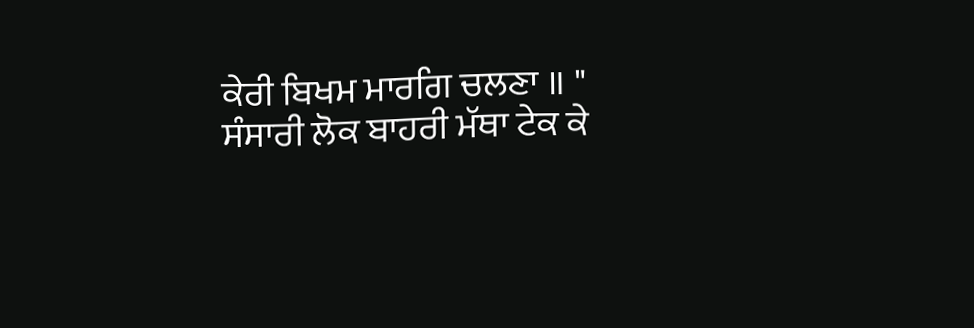ਕੇਰੀ ਬਿਖਮ ਮਾਰਗਿ ਚਲਣਾ ॥ "
ਸੰਸਾਰੀ ਲੋਕ ਬਾਹਰੀ ਮੱਥਾ ਟੇਕ ਕੇ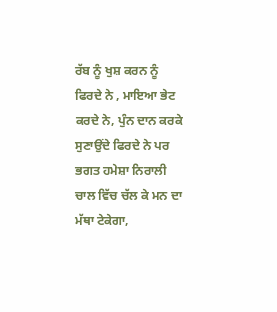ਰੱਬ ਨੂੰ ਖੁਸ਼ ਕਰਨ ਨੂੰ ਫਿਰਦੇ ਨੇ , ਮਾਇਆ ਭੇਟ ਕਰਦੇ ਨੇ, ਪੁੰਨ ਦਾਨ ਕਰਕੇ ਸੁਣਾਉਂਦੇ ਫਿਰਦੇ ਨੇ ਪਰ ਭਗਤ ਹਮੇਸ਼ਾ ਨਿਰਾਲੀ ਚਾਲ ਵਿੱਚ ਚੱਲ ਕੇ ਮਨ ਦਾ ਮੱਥਾ ਟੇਕੇਗਾ,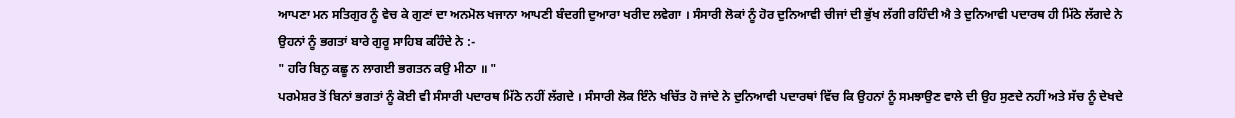ਆਪਣਾ ਮਨ ਸਤਿਗੁਰ ਨੂੰ ਵੇਚ ਕੇ ਗੁਣਾਂ ਦਾ ਅਨਮੋਲ ਖਜਾਨਾ ਆਪਣੀ ਬੰਦਗੀ ਦੁਆਰਾ ਖਰੀਦ ਲਵੇਗਾ । ਸੰਸਾਰੀ ਲੋਕਾਂ ਨੂੰ ਹੋਰ ਦੁਨਿਆਵੀ ਚੀਜਾਂ ਦੀ ਭੁੱਖ ਲੱਗੀ ਰਹਿੰਦੀ ਐ ਤੇ ਦੁਨਿਆਵੀ ਪਦਾਰਥ ਹੀ ਮਿੱਠੇ ਲੱਗਦੇ ਨੇ ਉਹਨਾਂ ਨੂੰ ਭਗਤਾਂ ਬਾਰੇ ਗੁਰੂ ਸਾਹਿਬ ਕਹਿੰਦੇ ਨੇ :-
" ਹਰਿ ਬਿਨੁ ਕਛੂ ਨ ਲਾਗਈ ਭਗਤਨ ਕਉ ਮੀਠਾ ॥ "
ਪਰਮੇਸ਼ਰ ਤੋਂ ਬਿਨਾਂ ਭਗਤਾਂ ਨੂੰ ਕੋਈ ਵੀ ਸੰਸਾਰੀ ਪਦਾਰਥ ਮਿੱਠੇ ਨਹੀਂ ਲੱਗਦੇ । ਸੰਸਾਰੀ ਲੋਕ ਇੰਨੇ ਖਚਿੱਤ ਹੋ ਜਾਂਦੇ ਨੇ ਦੁਨਿਆਵੀ ਪਦਾਰਥਾਂ ਵਿੱਚ ਕਿ ਉਹਨਾਂ ਨੂੰ ਸਮਝਾਉਣ ਵਾਲੇ ਦੀ ਉਹ ਸੁਣਦੇ ਨਹੀਂ ਅਤੇ ਸੱਚ ਨੂੰ ਦੇਖਦੇ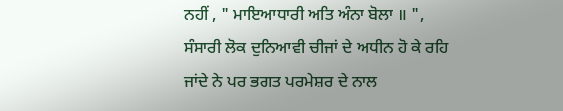ਨਹੀਂ , " ਮਾਇਆਧਾਰੀ ਅਤਿ ਅੰਨਾ ਬੋਲਾ ॥ ", ਸੰਸਾਰੀ ਲੋਕ ਦੁਨਿਆਵੀ ਚੀਜਾਂ ਦੇ ਅਧੀਨ ਹੋ ਕੇ ਰਹਿ ਜਾਂਦੇ ਨੇ ਪਰ ਭਗਤ ਪਰਮੇਸ਼ਰ ਦੇ ਨਾਲ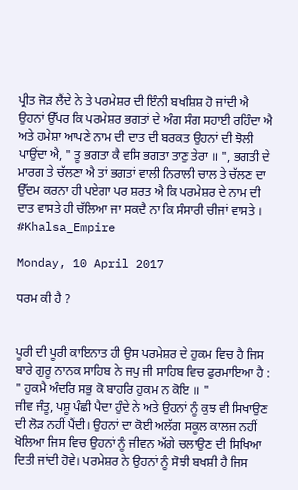ਪ੍ਰੀਤ ਜੋੜ ਲੈਂਦੇ ਨੇ ਤੇ ਪਰਮੇਸ਼ਰ ਦੀ ਇੰਨੀ ਬਖਸ਼ਿਸ਼ ਹੋ ਜਾਂਦੀ ਐ ਉਹਨਾਂ ਉੱਪਰ ਕਿ ਪਰਮੇਸ਼ਰ ਭਗਤਾਂ ਦੇ ਅੰਗ ਸੰਗ ਸਹਾਈ ਰਹਿੰਦਾ ਐ ਅਤੇ ਹਮੇਸ਼ਾ ਆਪਣੇ ਨਾਮ ਦੀ ਦਾਤ ਦੀ ਬਰਕਤ ਉਹਨਾਂ ਦੀ ਝੋਲੀ ਪਾਉਂਦਾ ਐ, " ਤੂ ਭਗਤਾ ਕੈ ਵਸਿ ਭਗਤਾ ਤਾਣੁ ਤੇਰਾ ॥ ", ਭਗਤੀ ਦੇ ਮਾਰਗ ਤੇ ਚੱਲਣਾ ਐ ਤਾਂ ਭਗਤਾਂ ਵਾਲੀ ਨਿਰਾਲੀ ਚਾਲ ਤੇ ਚੱਲਣ ਦਾ ਉੱਦਮ ਕਰਨਾ ਹੀ ਪਏਗਾ ਪਰ ਸ਼ਰਤ ਐ ਕਿ ਪਰਮੇਸ਼ਰ ਦੇ ਨਾਮ ਦੀ ਦਾਤ ਵਾਸਤੇ ਹੀ ਚੱਲਿਆ ਜਾ ਸਕਦੈ ਨਾ ਕਿ ਸੰਸਾਰੀ ਚੀਜਾਂ ਵਾਸਤੇ । #Khalsa_Empire

Monday, 10 April 2017

ਧਰਮ ਕੀ ਹੈ ?


ਪੂਰੀ ਦੀ ਪੂਰੀ ਕਾਇਨਾਤ ਹੀ ਉਸ ਪਰਮੇਸ਼ਰ ਦੇ ਹੁਕਮ ਵਿਚ ਹੈ ਜਿਸ ਬਾਰੇ ਗੁਰੂ ਨਾਨਕ ਸਾਹਿਬ ਨੇ ਜਪੁ ਜੀ ਸਾਹਿਬ ਵਿਚ ਫੁਰਮਾਇਆ ਹੈ :
" ਹੁਕਮੈ ਅੰਦਰਿ ਸਭੁ ਕੋ ਬਾਹਰਿ ਹੁਕਮ ਨ ਕੋਇ ॥ "
ਜੀਵ ਜੰਤੂ, ਪਸ਼ੂ ਪੰਛੀ ਪੈਦਾ ਹੁੰਦੇ ਨੇ ਅਤੇ ਉਹਨਾਂ ਨੂੰ ਕੁਝ ਵੀ ਸਿਖਾਉਣ ਦੀ ਲੋੜ ਨਹੀਂ ਪੈਂਦੀ। ਉਹਨਾਂ ਦਾ ਕੋਈ ਅਲੱਗ ਸਕੂਲ ਕਾਲਜ ਨਹੀਂ ਖੋਲਿਆ ਜਿਸ ਵਿਚ ਉਹਨਾਂ ਨੂੰ ਜੀਵਨ ਅੱਗੇ ਚਲਾਉਣ ਦੀ ਸਿਖਿਆ ਦਿਤੀ ਜਾਂਦੀ ਹੋਵੇ। ਪਰਮੇਸ਼ਰ ਨੇ ਉਹਨਾਂ ਨੂੰ ਸੋਝੀ ਬਖਸ਼ੀ ਹੈ ਜਿਸ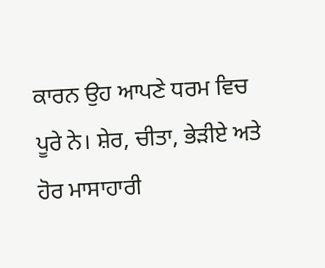ਕਾਰਨ ਉਹ ਆਪਣੇ ਧਰਮ ਵਿਚ ਪੂਰੇ ਨੇ। ਸ਼ੇਰ, ਚੀਤਾ, ਭੇੜੀਏ ਅਤੇ ਹੋਰ ਮਾਸਾਹਾਰੀ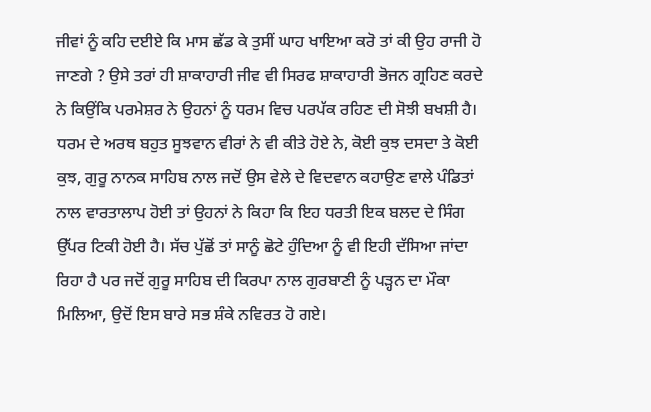ਜੀਵਾਂ ਨੂੰ ਕਹਿ ਦਈਏ ਕਿ ਮਾਸ ਛੱਡ ਕੇ ਤੁਸੀਂ ਘਾਹ ਖਾਇਆ ਕਰੋ ਤਾਂ ਕੀ ਉਹ ਰਾਜੀ ਹੋ ਜਾਣਗੇ ? ਉਸੇ ਤਰਾਂ ਹੀ ਸ਼ਾਕਾਹਾਰੀ ਜੀਵ ਵੀ ਸਿਰਫ ਸ਼ਾਕਾਹਾਰੀ ਭੋਜਨ ਗ੍ਰਹਿਣ ਕਰਦੇ ਨੇ ਕਿਉਂਕਿ ਪਰਮੇਸ਼ਰ ਨੇ ਉਹਨਾਂ ਨੂੰ ਧਰਮ ਵਿਚ ਪਰਪੱਕ ਰਹਿਣ ਦੀ ਸੋਝੀ ਬਖਸ਼ੀ ਹੈ। ਧਰਮ ਦੇ ਅਰਥ ਬਹੁਤ ਸੂਝਵਾਨ ਵੀਰਾਂ ਨੇ ਵੀ ਕੀਤੇ ਹੋਏ ਨੇ, ਕੋਈ ਕੁਝ ਦਸਦਾ ਤੇ ਕੋਈ ਕੁਝ, ਗੁਰੂ ਨਾਨਕ ਸਾਹਿਬ ਨਾਲ ਜਦੋਂ ਉਸ ਵੇਲੇ ਦੇ ਵਿਦਵਾਨ ਕਹਾਉਣ ਵਾਲੇ ਪੰਡਿਤਾਂ ਨਾਲ ਵਾਰਤਾਲਾਪ ਹੋਈ ਤਾਂ ਉਹਨਾਂ ਨੇ ਕਿਹਾ ਕਿ ਇਹ ਧਰਤੀ ਇਕ ਬਲਦ ਦੇ ਸਿੰਗ ਉੱਪਰ ਟਿਕੀ ਹੋਈ ਹੈ। ਸੱਚ ਪੁੱਛੋਂ ਤਾਂ ਸਾਨੂੰ ਛੋਟੇ ਹੁੰਦਿਆ ਨੂੰ ਵੀ ਇਹੀ ਦੱਸਿਆ ਜਾਂਦਾ ਰਿਹਾ ਹੈ ਪਰ ਜਦੋਂ ਗੁਰੂ ਸਾਹਿਬ ਦੀ ਕਿਰਪਾ ਨਾਲ ਗੁਰਬਾਣੀ ਨੂੰ ਪੜ੍ਹਨ ਦਾ ਮੌਕਾ ਮਿਲਿਆ, ਉਦੋਂ ਇਸ ਬਾਰੇ ਸਭ ਸ਼ੰਕੇ ਨਵਿਰਤ ਹੋ ਗਏ।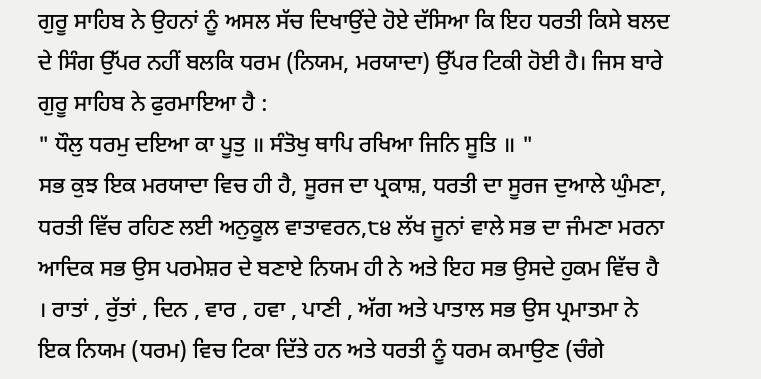ਗੁਰੂ ਸਾਹਿਬ ਨੇ ਉਹਨਾਂ ਨੂੰ ਅਸਲ ਸੱਚ ਦਿਖਾਉਂਦੇ ਹੋਏ ਦੱਸਿਆ ਕਿ ਇਹ ਧਰਤੀ ਕਿਸੇ ਬਲਦ ਦੇ ਸਿੰਗ ਉੱਪਰ ਨਹੀਂ ਬਲਕਿ ਧਰਮ (ਨਿਯਮ, ਮਰਯਾਦਾ) ਉੱਪਰ ਟਿਕੀ ਹੋਈ ਹੈ। ਜਿਸ ਬਾਰੇ ਗੁਰੂ ਸਾਹਿਬ ਨੇ ਫੁਰਮਾਇਆ ਹੈ :
" ਧੌਲੁ ਧਰਮੁ ਦਇਆ ਕਾ ਪੂਤੁ ॥ ਸੰਤੋਖੁ ਥਾਪਿ ਰਖਿਆ ਜਿਨਿ ਸੂਤਿ ॥ "
ਸਭ ਕੁਝ ਇਕ ਮਰਯਾਦਾ ਵਿਚ ਹੀ ਹੈ, ਸੂਰਜ ਦਾ ਪ੍ਰਕਾਸ਼, ਧਰਤੀ ਦਾ ਸੂਰਜ ਦੁਆਲੇ ਘੁੰਮਣਾ, ਧਰਤੀ ਵਿੱਚ ਰਹਿਣ ਲਈ ਅਨੁਕੂਲ ਵਾਤਾਵਰਨ,੮੪ ਲੱਖ ਜੂਨਾਂ ਵਾਲੇ ਸਭ ਦਾ ਜੰਮਣਾ ਮਰਨਾ ਆਦਿਕ ਸਭ ਉਸ ਪਰਮੇਸ਼ਰ ਦੇ ਬਣਾਏ ਨਿਯਮ ਹੀ ਨੇ ਅਤੇ ਇਹ ਸਭ ਉਸਦੇ ਹੁਕਮ ਵਿੱਚ ਹੈ । ਰਾਤਾਂ , ਰੁੱਤਾਂ , ਦਿਨ , ਵਾਰ , ਹਵਾ , ਪਾਣੀ , ਅੱਗ ਅਤੇ ਪਾਤਾਲ ਸਭ ਉਸ ਪ੍ਰਮਾਤਮਾ ਨੇ ਇਕ ਨਿਯਮ (ਧਰਮ) ਵਿਚ ਟਿਕਾ ਦਿੱਤੇ ਹਨ ਅਤੇ ਧਰਤੀ ਨੂੰ ਧਰਮ ਕਮਾਉਣ (ਚੰਗੇ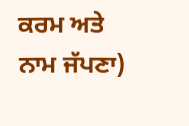ਕਰਮ ਅਤੇ ਨਾਮ ਜੱਪਣਾ)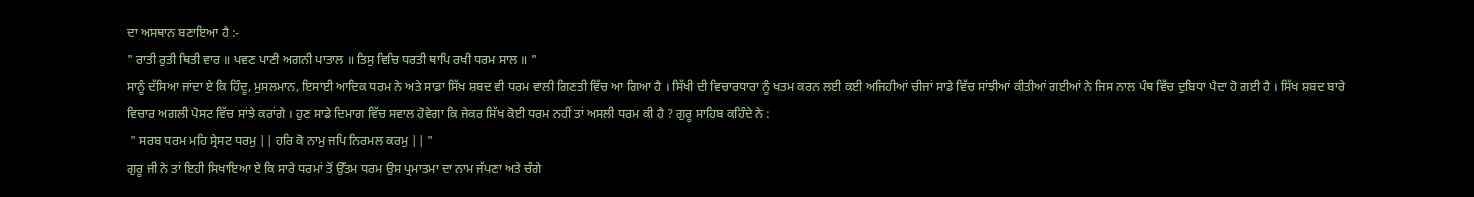ਦਾ ਅਸਥਾਨ ਬਣਾਇਆ ਹੈ :-
" ਰਾਤੀ ਰੁਤੀ ਥਿਤੀ ਵਾਰ ॥ ਪਵਣ ਪਾਣੀ ਅਗਨੀ ਪਾਤਾਲ ॥ ਤਿਸੁ ਵਿਚਿ ਧਰਤੀ ਥਾਪਿ ਰਖੀ ਧਰਮ ਸਾਲ ॥ "
ਸਾਨੂੰ ਦੱਸਿਆ ਜਾਂਦਾ ਏ ਕਿ ਹਿੰਦੂ, ਮੁਸਲਮਾਨ, ਇਸਾਈ ਆਦਿਕ ਧਰਮ ਨੇ ਅਤੇ ਸਾਡਾ ਸਿੱਖ ਸ਼ਬਦ ਵੀ ਧਰਮ ਵਾਲੀ ਗਿਣਤੀ ਵਿੱਚ ਆ ਗਿਆ ਹੈ । ਸਿੱਖੀ ਦੀ ਵਿਚਾਰਧਾਰਾ ਨੂੰ ਖਤਮ ਕਰਨ ਲਈ ਕਈ ਅਜਿਹੀਆਂ ਚੀਜਾਂ ਸਾਡੇ ਵਿੱਚ ਸਾਂਝੀਆਂ ਕੀਤੀਆਂ ਗਈਆਂ ਨੇ ਜਿਸ ਨਾਲ ਪੰਥ ਵਿੱਚ ਦੁਬਿਧਾ ਪੈਦਾ ਹੋ ਗਈ ਹੈ । ਸਿੱਖ ਸ਼ਬਦ ਬਾਰੇ ਵਿਚਾਰ ਅਗਲੀ ਪੋਸਟ ਵਿੱਚ ਸਾਂਝੇ ਕਰਾਂਗੇ । ਹੁਣ ਸਾਡੇ ਦਿਮਾਗ ਵਿੱਚ ਸਵਾਲ ਹੋਵੇਗਾ ਕਿ ਜੇਕਰ ਸਿੱਖ ਕੋਈ ਧਰਮ ਨਹੀਂ ਤਾਂ ਅਸਲੀ ਧਰਮ ਕੀ ਹੈ ? ਗੁਰੂ ਸਾਹਿਬ ਕਹਿੰਦੇ ਨੇ :
 " ਸਰਬ ਧਰਮ ਮਹਿ ਸ੍ਰੇਸਟ ਧਰਮੁ || ਹਰਿ ਕੋ ਨਾਮੁ ਜਪਿ ਨਿਰਮਲ ਕਰਮੁ || "
ਗੁਰੂ ਜੀ ਨੇ ਤਾਂ ਇਹੀ ਸਿਖਾਇਆ ਏ ਕਿ ਸਾਰੇ ਧਰਮਾਂ ਤੋਂ ਉੱਤਮ ਧਰਮ ਉਸ ਪ੍ਰਮਾਤਮਾ ਦਾ ਨਾਮ ਜੱਪਣਾ ਅਤੇ ਚੰਗੇ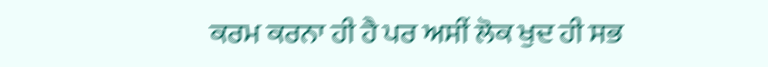ਕਰਮ ਕਰਨਾ ਹੀ ਹੈ ਪਰ ਅਸੀਂ ਲੋਕ ਖੁਦ ਹੀ ਸਭ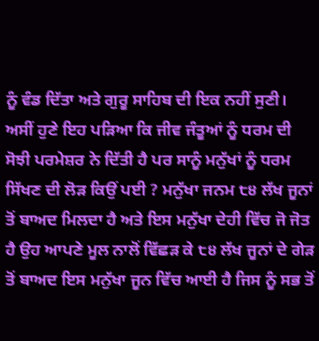ਨੂੰ ਵੰਡ ਦਿੱਤਾ ਅਤੇ ਗੁਰੂ ਸਾਹਿਬ ਦੀ ਇਕ ਨਹੀਂ ਸੁਣੀ। ਅਸੀਂ ਹੁਣੇ ਇਹ ਪੜਿਆ ਕਿ ਜੀਵ ਜੰਤੂਆਂ ਨੂੰ ਧਰਮ ਦੀ ਸੋਝੀ ਪਰਮੇਸ਼ਰ ਨੇ ਦਿੱਤੀ ਹੈ ਪਰ ਸਾਨੂੰ ਮਨੁੱਖਾਂ ਨੂੰ ਧਰਮ ਸਿੱਖਣ ਦੀ ਲੋੜ ਕਿਉਂ ਪਈ ? ਮਨੁੱਖਾ ਜਨਮ ੮੪ ਲੱਖ ਜੂਨਾਂ ਤੋਂ ਬਾਅਦ ਮਿਲਦਾ ਹੈ ਅਤੇ ਇਸ ਮਨੁੱਖਾ ਦੇਹੀ ਵਿੱਚ ਜੋ ਜੋਤ ਹੈ ਉਹ ਆਪਣੇ ਮੂਲ ਨਾਲੋਂ ਵਿੱਛੜ ਕੇ ੮੪ ਲੱਖ ਜੂਨਾਂ ਦੇ ਗੇੜ ਤੋਂ ਬਾਅਦ ਇਸ ਮਨੁੱਖਾ ਜੂਨ ਵਿੱਚ ਆਈ ਹੈ ਜਿਸ ਨੂੰ ਸਭ ਤੋਂ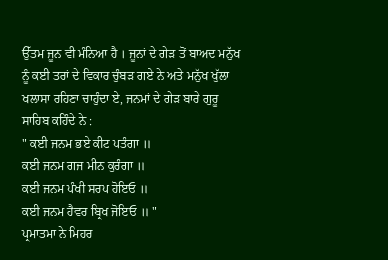ਉੱਤਮ ਜੂਨ ਵੀ ਮੰਨਿਆ ਹੈ । ਜੂਨਾਂ ਦੇ ਗੇੜ ਤੋਂ ਬਾਅਦ ਮਨੁੱਖ ਨੂੰ ਕਈ ਤਰਾਂ ਦੇ ਵਿਕਾਰ ਚੁੰਬੜ ਗਏ ਨੇ ਅਤੇ ਮਨੁੱਖ ਖੁੱਲਾ ਖਲਾਸਾ ਰਹਿਣਾ ਚਾਹੁੰਦਾ ਏ, ਜਨਮਾਂ ਦੇ ਗੇੜ ਬਾਰੇ ਗੁਰੂ ਸਾਹਿਬ ਕਹਿੰਦੇ ਨੇ :
" ਕਈ ਜਨਮ ਭਏ ਕੀਟ ਪਤੰਗਾ ॥
ਕਈ ਜਨਮ ਗਜ ਮੀਨ ਕੁਰੰਗਾ ॥
ਕਈ ਜਨਮ ਪੰਖੀ ਸਰਪ ਹੋਇਓ ॥
ਕਈ ਜਨਮ ਹੈਵਰ ਬ੍ਰਿਖ ਜੋਇਓ ॥ "
ਪ੍ਰਮਾਤਮਾ ਨੇ ਮਿਹਰ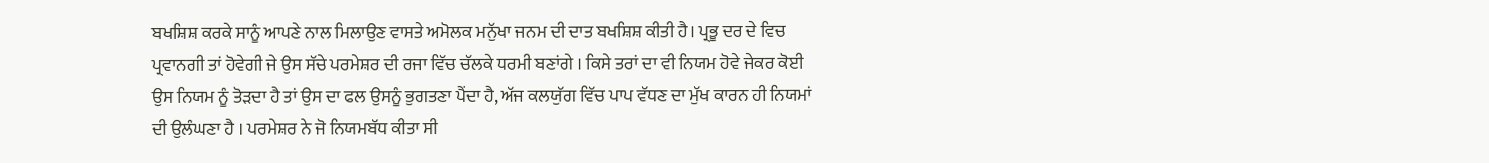ਬਖਸ਼ਿਸ਼ ਕਰਕੇ ਸਾਨੂੰ ਆਪਣੇ ਨਾਲ ਮਿਲਾਉਣ ਵਾਸਤੇ ਅਮੋਲਕ ਮਨੁੱਖਾ ਜਨਮ ਦੀ ਦਾਤ ਬਖਸ਼ਿਸ਼ ਕੀਤੀ ਹੈ। ਪ੍ਰਭੂ ਦਰ ਦੇ ਵਿਚ ਪ੍ਰਵਾਨਗੀ ਤਾਂ ਹੋਵੇਗੀ ਜੇ ਉਸ ਸੱਚੇ ਪਰਮੇਸ਼ਰ ਦੀ ਰਜਾ ਵਿੱਚ ਚੱਲਕੇ ਧਰਮੀ ਬਣਾਂਗੇ । ਕਿਸੇ ਤਰਾਂ ਦਾ ਵੀ ਨਿਯਮ ਹੋਵੇ ਜੇਕਰ ਕੋਈ ਉਸ ਨਿਯਮ ਨੂੰ ਤੋੜਦਾ ਹੈ ਤਾਂ ਉਸ ਦਾ ਫਲ ਉਸਨੂੰ ਭੁਗਤਣਾ ਪੈਂਦਾ ਹੈ, ਅੱਜ ਕਲਯੁੱਗ ਵਿੱਚ ਪਾਪ ਵੱਧਣ ਦਾ ਮੁੱਖ ਕਾਰਨ ਹੀ ਨਿਯਮਾਂ ਦੀ ਉਲੰਘਣਾ ਹੈ । ਪਰਮੇਸ਼ਰ ਨੇ ਜੋ ਨਿਯਮਬੱਧ ਕੀਤਾ ਸੀ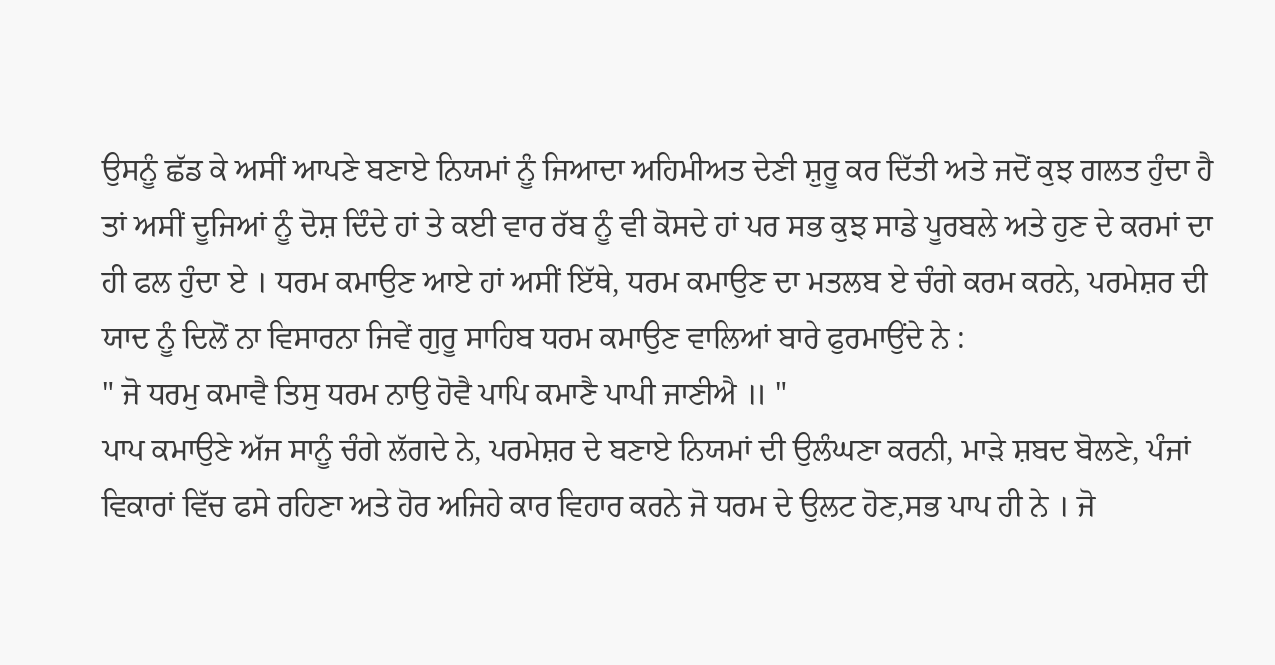ਉਸਨੂੰ ਛੱਡ ਕੇ ਅਸੀਂ ਆਪਣੇ ਬਣਾਏ ਨਿਯਮਾਂ ਨੂੰ ਜਿਆਦਾ ਅਹਿਮੀਅਤ ਦੇਣੀ ਸ਼ੁਰੂ ਕਰ ਦਿੱਤੀ ਅਤੇ ਜਦੋਂ ਕੁਝ ਗਲਤ ਹੁੰਦਾ ਹੈ ਤਾਂ ਅਸੀਂ ਦੂਜਿਆਂ ਨੂੰ ਦੋਸ਼ ਦਿੰਦੇ ਹਾਂ ਤੇ ਕਈ ਵਾਰ ਰੱਬ ਨੂੰ ਵੀ ਕੋਸਦੇ ਹਾਂ ਪਰ ਸਭ ਕੁਝ ਸਾਡੇ ਪੂਰਬਲੇ ਅਤੇ ਹੁਣ ਦੇ ਕਰਮਾਂ ਦਾ ਹੀ ਫਲ ਹੁੰਦਾ ਏ । ਧਰਮ ਕਮਾਉਣ ਆਏ ਹਾਂ ਅਸੀਂ ਇੱਥੇ, ਧਰਮ ਕਮਾਉਣ ਦਾ ਮਤਲਬ ਏ ਚੰਗੇ ਕਰਮ ਕਰਨੇ, ਪਰਮੇਸ਼ਰ ਦੀ ਯਾਦ ਨੂੰ ਦਿਲੋਂ ਨਾ ਵਿਸਾਰਨਾ ਜਿਵੇਂ ਗੁਰੂ ਸਾਹਿਬ ਧਰਮ ਕਮਾਉਣ ਵਾਲਿਆਂ ਬਾਰੇ ਫੁਰਮਾਉਂਦੇ ਨੇ :
" ਜੋ ਧਰਮੁ ਕਮਾਵੈ ਤਿਸੁ ਧਰਮ ਨਾਉ ਹੋਵੈ ਪਾਪਿ ਕਮਾਣੈ ਪਾਪੀ ਜਾਣੀਐ ॥ "
ਪਾਪ ਕਮਾਉਣੇ ਅੱਜ ਸਾਨੂੰ ਚੰਗੇ ਲੱਗਦੇ ਨੇ, ਪਰਮੇਸ਼ਰ ਦੇ ਬਣਾਏ ਨਿਯਮਾਂ ਦੀ ਉਲੰਘਣਾ ਕਰਨੀ, ਮਾੜੇ ਸ਼ਬਦ ਬੋਲਣੇ, ਪੰਜਾਂ ਵਿਕਾਰਾਂ ਵਿੱਚ ਫਸੇ ਰਹਿਣਾ ਅਤੇ ਹੋਰ ਅਜਿਹੇ ਕਾਰ ਵਿਹਾਰ ਕਰਨੇ ਜੋ ਧਰਮ ਦੇ ਉਲਟ ਹੋਣ,ਸਭ ਪਾਪ ਹੀ ਨੇ । ਜੋ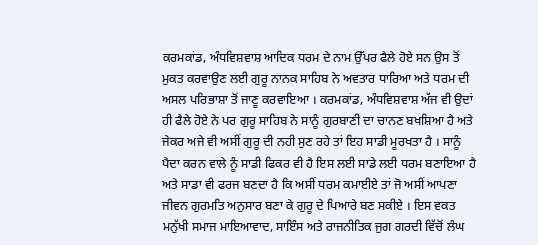ਕਰਮਕਾਂਡ, ਅੰਧਵਿਸ਼ਵਾਸ਼ ਆਦਿਕ ਧਰਮ ਦੇ ਨਾਮ ਉੱਪਰ ਫੈਲੇ ਹੋਏ ਸਨ ਉਸ ਤੋਂ ਮੁਕਤ ਕਰਵਾਉਣ ਲਈ ਗੁਰੂ ਨਾਨਕ ਸਾਹਿਬ ਨੇ ਅਵਤਾਰ ਧਾਰਿਆ ਅਤੇ ਧਰਮ ਦੀ ਅਸਲ ਪਰਿਭਾਸ਼ਾ ਤੋਂ ਜਾਣੂ ਕਰਵਾਇਆ । ਕਰਮਕਾਂਡ, ਅੰਧਵਿਸ਼ਵਾਸ਼ ਅੱਜ ਵੀ ਉਦਾਂ ਹੀ ਫੈਲੇ ਹੋਏ ਨੇ ਪਰ ਗੁਰੂ ਸਾਹਿਬ ਨੇ ਸਾਨੂੰ ਗੁਰਬਾਣੀ ਦਾ ਚਾਨਣ ਬਖਸ਼ਿਆ ਹੈ ਅਤੇ ਜੇਕਰ ਅਜੇ ਵੀ ਅਸੀਂ ਗੁਰੂ ਦੀ ਨਹੀ ਸੁਣ ਰਹੇ ਤਾਂ ਇਹ ਸਾਡੀ ਮੂਰਖਤਾ ਹੈ । ਸਾਨੂੰ ਪੈਦਾ ਕਰਨ ਵਾਲੇ ਨੂੰ ਸਾਡੀ ਫਿਕਰ ਵੀ ਹੈ ਇਸ ਲਈ ਸਾਡੇ ਲਈ ਧਰਮ ਬਣਾਇਆ ਹੈ ਅਤੇ ਸਾਡਾ ਵੀ ਫਰਜ ਬਣਦਾ ਹੈ ਕਿ ਅਸੀਂ ਧਰਮ ਕਮਾਈਏ ਤਾਂ ਜੋ ਅਸੀਂ ਆਪਣਾ ਜੀਵਨ ਗੁਰਮਤਿ ਅਨੁਸਾਰ ਬਣਾ ਕੇ ਗੁਰੂ ਦੇ ਪਿਆਰੇ ਬਣ ਸਕੀਏ । ਇਸ ਵਕਤ ਮਨੁੱਖੀ ਸਮਾਜ ਮਾਇਆਵਾਦ, ਸਾਇੰਸ ਅਤੇ ਰਾਜਨੀਤਿਕ ਜੁਗ ਗਰਦੀ ਵਿੱਚੋਂ ਲੰਘ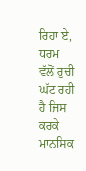ਰਿਹਾ ਏ, ਧਰਮ ਵੱਲੋਂ ਰੁਚੀ ਘੱਟ ਰਹੀ ਹੈ ਜਿਸ ਕਰਕੇ ਮਾਨਸਿਕ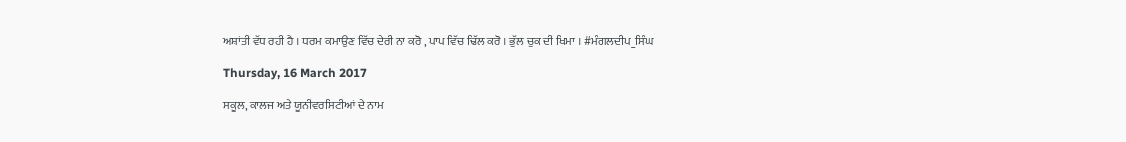ਅਸ਼ਾਂਤੀ ਵੱਧ ਰਹੀ ਹੈ । ਧਰਮ ਕਮਾਉਣ ਵਿੱਚ ਦੇਰੀ ਨਾ ਕਰੋ , ਪਾਪ ਵਿੱਚ ਢਿੱਲ ਕਰੋ । ਭੁੱਲ ਚੁਕ ਦੀ ਖਿਮਾ । #ਮੰਗਲਦੀਪ_ਸਿੰਘ

Thursday, 16 March 2017

ਸਕੂਲ, ਕਾਲਜ ਅਤੇ ਯੂਨੀਵਰਸਿਟੀਆਂ ਦੇ ਨਾਮ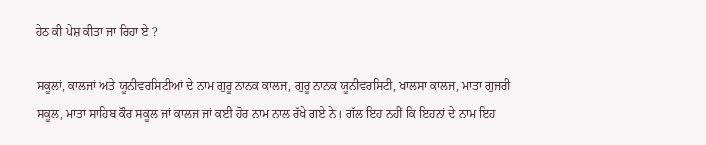ਹੇਠ ਕੀ ਪੇਸ਼ ਕੀਤਾ ਜਾ ਰਿਹਾ ਏ ?

ਸਕੂਲਾਂ, ਕਾਲਜਾਂ ਅਤੇ ਯੂਨੀਵਰਸਿਟੀਆਂ ਦੇ ਨਾਮ ਗੁਰੂ ਨਾਨਕ ਕਾਲਜ, ਗੁਰੂ ਨਾਨਕ ਯੂਨੀਵਰਸਿਟੀ, ਖਾਲਸਾ ਕਾਲਜ, ਮਾਤਾ ਗੁਜਰੀ ਸਕੂਲ, ਮਾਤਾ ਸਾਹਿਬ ਕੌਰ ਸਕੂਲ ਜਾਂ ਕਾਲਜ ਜਾਂ ਕਈ ਹੋਰ ਨਾਮ ਨਾਲ ਰੱਖੇ ਗਏ ਨੇ। ਗੱਲ ਇਹ ਨਹੀਂ ਕਿ ਇਹਨਾਂ ਦੇ ਨਾਮ ਇਹ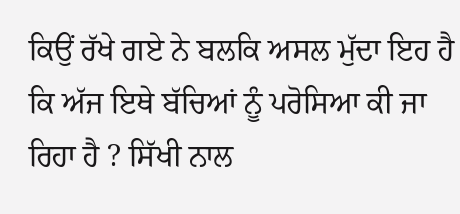ਕਿਉਂ ਰੱਖੇ ਗਏ ਨੇ ਬਲਕਿ ਅਸਲ ਮੁੱਦਾ ਇਹ ਹੈ ਕਿ ਅੱਜ ਇਥੇ ਬੱਚਿਆਂ ਨੂੰ ਪਰੋਸਿਆ ਕੀ ਜਾ ਰਿਹਾ ਹੈ ? ਸਿੱਖੀ ਨਾਲ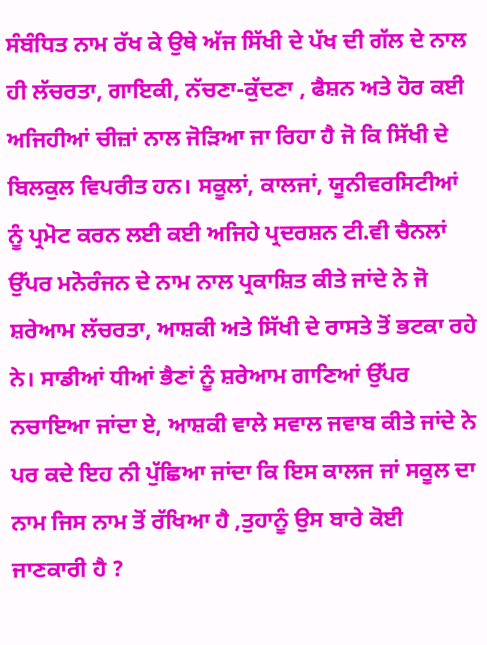ਸੰਬੰਧਿਤ ਨਾਮ ਰੱਖ ਕੇ ਉਥੇ ਅੱਜ ਸਿੱਖੀ ਦੇ ਪੱਖ ਦੀ ਗੱਲ ਦੇ ਨਾਲ ਹੀ ਲੱਚਰਤਾ, ਗਾਇਕੀ, ਨੱਚਣਾ-ਕੁੱਦਣਾ , ਫੈਸ਼ਨ ਅਤੇ ਹੋਰ ਕਈ ਅਜਿਹੀਆਂ ਚੀਜ਼ਾਂ ਨਾਲ ਜੋੜਿਆ ਜਾ ਰਿਹਾ ਹੈ ਜੋ ਕਿ ਸਿੱਖੀ ਦੇ ਬਿਲਕੁਲ ਵਿਪਰੀਤ ਹਨ। ਸਕੂਲਾਂ, ਕਾਲਜਾਂ, ਯੂਨੀਵਰਸਿਟੀਆਂ ਨੂੰ ਪ੍ਰਮੋਟ ਕਰਨ ਲਈ ਕਈ ਅਜਿਹੇ ਪ੍ਰਦਰਸ਼ਨ ਟੀ.ਵੀ ਚੈਨਲਾਂ ਉੱਪਰ ਮਨੋਰੰਜਨ ਦੇ ਨਾਮ ਨਾਲ ਪ੍ਰਕਾਸ਼ਿਤ ਕੀਤੇ ਜਾਂਦੇ ਨੇ ਜੋ ਸ਼ਰੇਆਮ ਲੱਚਰਤਾ, ਆਸ਼ਕੀ ਅਤੇ ਸਿੱਖੀ ਦੇ ਰਾਸਤੇ ਤੋਂ ਭਟਕਾ ਰਹੇ ਨੇ। ਸਾਡੀਆਂ ਧੀਆਂ ਭੈਣਾਂ ਨੂੰ ਸ਼ਰੇਆਮ ਗਾਣਿਆਂ ਉੱਪਰ ਨਚਾਇਆ ਜਾਂਦਾ ਏ, ਆਸ਼ਕੀ ਵਾਲੇ ਸਵਾਲ ਜਵਾਬ ਕੀਤੇ ਜਾਂਦੇ ਨੇ ਪਰ ਕਦੇ ਇਹ ਨੀ ਪੁੱਛਿਆ ਜਾਂਦਾ ਕਿ ਇਸ ਕਾਲਜ ਜਾਂ ਸਕੂਲ ਦਾ ਨਾਮ ਜਿਸ ਨਾਮ ਤੋਂ ਰੱਖਿਆ ਹੈ ,ਤੁਹਾਨੂੰ ਉਸ ਬਾਰੇ ਕੋਈ ਜਾਣਕਾਰੀ ਹੈ ?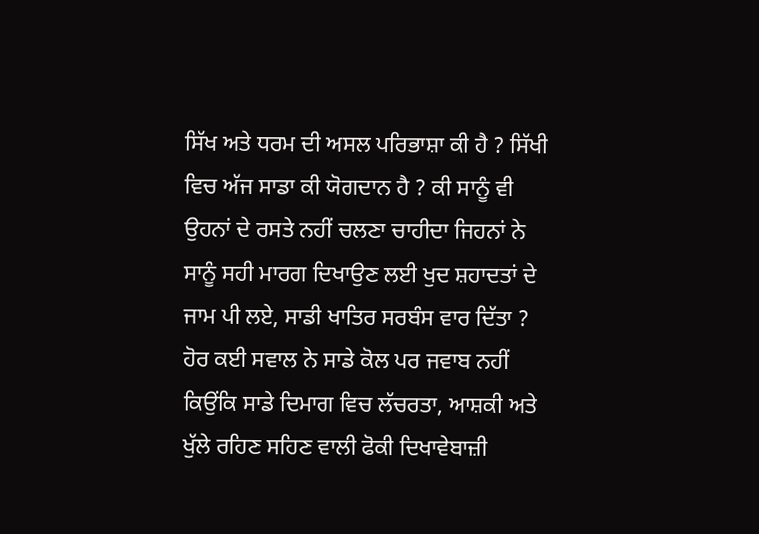ਸਿੱਖ ਅਤੇ ਧਰਮ ਦੀ ਅਸਲ ਪਰਿਭਾਸ਼ਾ ਕੀ ਹੈ ? ਸਿੱਖੀ ਵਿਚ ਅੱਜ ਸਾਡਾ ਕੀ ਯੋਗਦਾਨ ਹੈ ? ਕੀ ਸਾਨੂੰ ਵੀ ਉਹਨਾਂ ਦੇ ਰਸਤੇ ਨਹੀਂ ਚਲਣਾ ਚਾਹੀਦਾ ਜਿਹਨਾਂ ਨੇ ਸਾਨੂੰ ਸਹੀ ਮਾਰਗ ਦਿਖਾਉਣ ਲਈ ਖੁਦ ਸ਼ਹਾਦਤਾਂ ਦੇ ਜਾਮ ਪੀ ਲਏ, ਸਾਡੀ ਖਾਤਿਰ ਸਰਬੰਸ ਵਾਰ ਦਿੱਤਾ ? ਹੋਰ ਕਈ ਸਵਾਲ ਨੇ ਸਾਡੇ ਕੋਲ ਪਰ ਜਵਾਬ ਨਹੀਂ ਕਿਉਂਕਿ ਸਾਡੇ ਦਿਮਾਗ ਵਿਚ ਲੱਚਰਤਾ, ਆਸ਼ਕੀ ਅਤੇ ਖੁੱਲੇ ਰਹਿਣ ਸਹਿਣ ਵਾਲੀ ਫੋਕੀ ਦਿਖਾਵੇਬਾਜ਼ੀ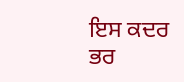ਇਸ ਕਦਰ ਭਰ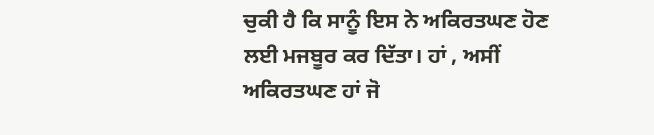ਚੁਕੀ ਹੈ ਕਿ ਸਾਨੂੰ ਇਸ ਨੇ ਅਕਿਰਤਘਣ ਹੋਣ ਲਈ ਮਜਬੂਰ ਕਰ ਦਿੱਤਾ। ਹਾਂ , ਅਸੀਂ ਅਕਿਰਤਘਣ ਹਾਂ ਜੋ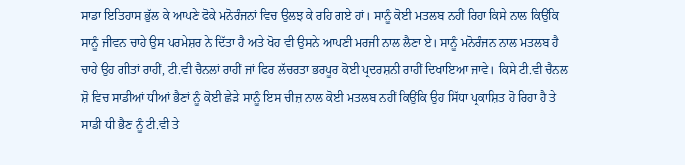ਸਾਡਾ ਇਤਿਹਾਸ ਭੁੱਲ ਕੇ ਆਪਣੇ ਫੋਕੇ ਮਨੋਰੰਜਨਾਂ ਵਿਚ ਉਲਝ ਕੇ ਰਹਿ ਗਏ ਹਾਂ। ਸਾਨੂੰ ਕੋਈ ਮਤਲਬ ਨਹੀਂ ਰਿਹਾ ਕਿਸੇ ਨਾਲ ਕਿਉਂਕਿ ਸਾਨੂੰ ਜੀਵਨ ਚਾਹੇ ਉਸ ਪਰਮੇਸ਼ਰ ਨੇ ਦਿੱਤਾ ਹੈ ਅਤੇ ਖੋਹ ਵੀ ਉਸਨੇ ਆਪਣੀ ਮਰਜੀ ਨਾਲ ਲੈਣਾ ਏ। ਸਾਨੂੰ ਮਨੋਰੰਜਨ ਨਾਲ ਮਤਲਬ ਹੈ ਚਾਹੇ ਉਹ ਗੀਤਾਂ ਰਾਹੀਂ, ਟੀ.ਵੀ ਚੈਨਲਾਂ ਰਾਹੀਂ ਜਾਂ ਫਿਰ ਲੱਚਰਤਾ ਭਰਪੂਰ ਕੋਈ ਪ੍ਰਦਰਸ਼ਨੀ ਰਾਹੀਂ ਦਿਖਾਇਆ ਜਾਵੇ। ਕਿਸੇ ਟੀ.ਵੀ ਚੈਨਲ ਸ਼ੋ ਵਿਚ ਸਾਡੀਆਂ ਧੀਆਂ ਭੈਣਾਂ ਨੂੰ ਕੋਈ ਛੇੜੇ ਸਾਨੂੰ ਇਸ ਚੀਜ਼ ਨਾਲ ਕੋਈ ਮਤਲਬ ਨਹੀਂ ਕਿਉਂਕਿ ਉਹ ਸਿੱਧਾ ਪ੍ਰਕਾਸ਼ਿਤ ਹੋ ਰਿਹਾ ਹੈ ਤੇ ਸਾਡੀ ਧੀ ਭੈਣ ਨੂੰ ਟੀ.ਵੀ ਤੇ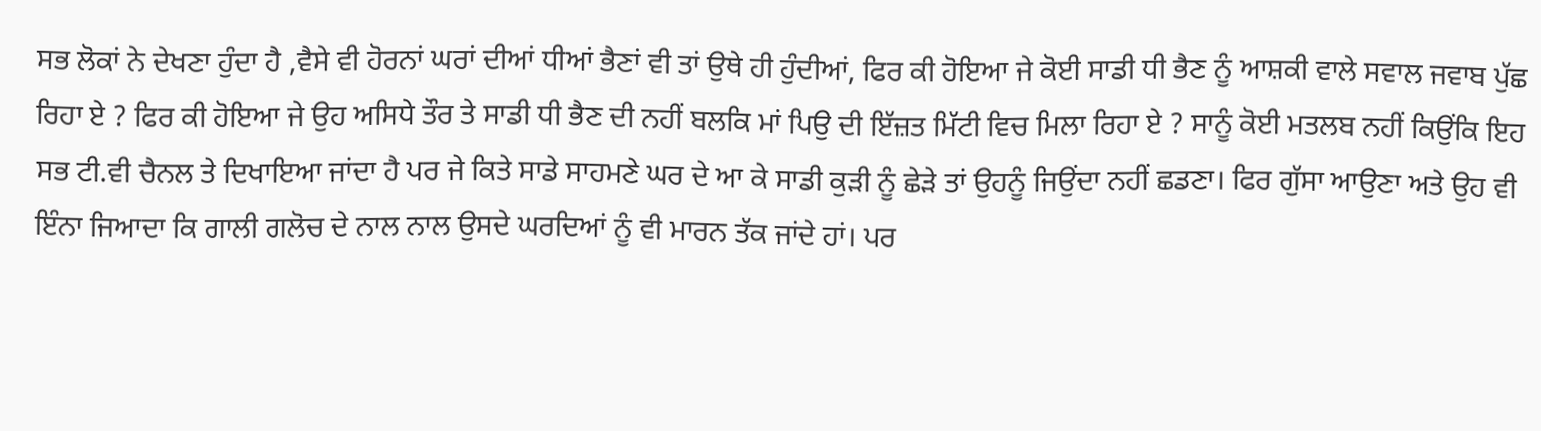ਸਭ ਲੋਕਾਂ ਨੇ ਦੇਖਣਾ ਹੁੰਦਾ ਹੈ ,ਵੈਸੇ ਵੀ ਹੋਰਨਾਂ ਘਰਾਂ ਦੀਆਂ ਧੀਆਂ ਭੈਣਾਂ ਵੀ ਤਾਂ ਉਥੇ ਹੀ ਹੁੰਦੀਆਂ, ਫਿਰ ਕੀ ਹੋਇਆ ਜੇ ਕੋਈ ਸਾਡੀ ਧੀ ਭੈਣ ਨੂੰ ਆਸ਼ਕੀ ਵਾਲੇ ਸਵਾਲ ਜਵਾਬ ਪੁੱਛ ਰਿਹਾ ਏ ? ਫਿਰ ਕੀ ਹੋਇਆ ਜੇ ਉਹ ਅਸਿਧੇ ਤੌਰ ਤੇ ਸਾਡੀ ਧੀ ਭੈਣ ਦੀ ਨਹੀਂ ਬਲਕਿ ਮਾਂ ਪਿਉ ਦੀ ਇੱਜ਼ਤ ਮਿੱਟੀ ਵਿਚ ਮਿਲਾ ਰਿਹਾ ਏ ? ਸਾਨੂੰ ਕੋਈ ਮਤਲਬ ਨਹੀਂ ਕਿਉਂਕਿ ਇਹ ਸਭ ਟੀ.ਵੀ ਚੈਨਲ ਤੇ ਦਿਖਾਇਆ ਜਾਂਦਾ ਹੈ ਪਰ ਜੇ ਕਿਤੇ ਸਾਡੇ ਸਾਹਮਣੇ ਘਰ ਦੇ ਆ ਕੇ ਸਾਡੀ ਕੁੜੀ ਨੂੰ ਛੇੜੇ ਤਾਂ ਉਹਨੂੰ ਜਿਉਂਦਾ ਨਹੀਂ ਛਡਣਾ। ਫਿਰ ਗੁੱਸਾ ਆਉਣਾ ਅਤੇ ਉਹ ਵੀ ਇੰਨਾ ਜਿਆਦਾ ਕਿ ਗਾਲੀ ਗਲੋਚ ਦੇ ਨਾਲ ਨਾਲ ਉਸਦੇ ਘਰਦਿਆਂ ਨੂੰ ਵੀ ਮਾਰਨ ਤੱਕ ਜਾਂਦੇ ਹਾਂ। ਪਰ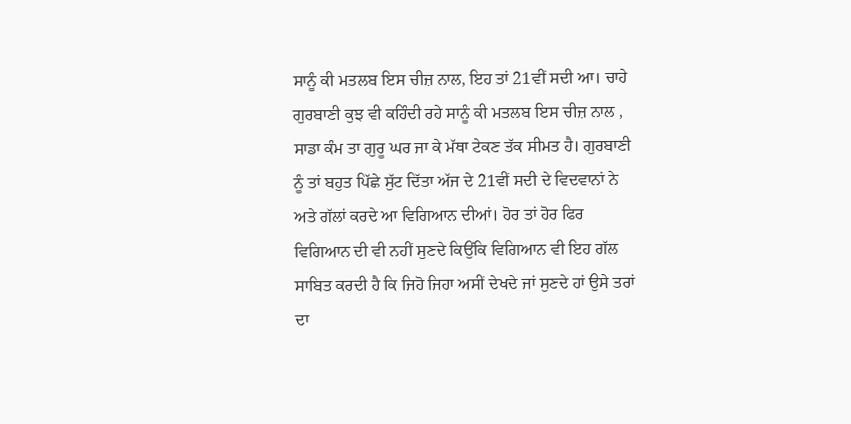ਸਾਨੂੰ ਕੀ ਮਤਲਬ ਇਸ ਚੀਜ਼ ਨਾਲ, ਇਹ ਤਾਂ 21ਵੀਂ ਸਦੀ ਆ। ਚਾਹੇ ਗੁਰਬਾਣੀ ਕੁਝ ਵੀ ਕਹਿੰਦੀ ਰਹੇ ਸਾਨੂੰ ਕੀ ਮਤਲਬ ਇਸ ਚੀਜ਼ ਨਾਲ , ਸਾਡਾ ਕੰਮ ਤਾ ਗੁਰੂ ਘਰ ਜਾ ਕੇ ਮੱਥਾ ਟੇਕਣ ਤੱਕ ਸੀਮਤ ਹੈ। ਗੁਰਬਾਣੀ ਨੂੰ ਤਾਂ ਬਹੁਤ ਪਿੱਛੇ ਸੁੱਟ ਦਿੱਤਾ ਅੱਜ ਦੇ 21ਵੀਂ ਸਦੀ ਦੇ ਵਿਦਵਾਨਾਂ ਨੇ ਅਤੇ ਗੱਲਾਂ ਕਰਦੇ ਆ ਵਿਗਿਆਨ ਦੀਆਂ। ਹੋਰ ਤਾਂ ਹੋਰ ਫਿਰ ਵਿਗਿਆਨ ਦੀ ਵੀ ਨਹੀਂ ਸੁਣਦੇ ਕਿਉਂਕਿ ਵਿਗਿਆਨ ਵੀ ਇਹ ਗੱਲ ਸਾਬਿਤ ਕਰਦੀ ਹੈ ਕਿ ਜਿਹੋ ਜਿਹਾ ਅਸੀਂ ਦੇਖਦੇ ਜਾਂ ਸੁਣਦੇ ਹਾਂ ਉਸੇ ਤਰਾਂ ਦਾ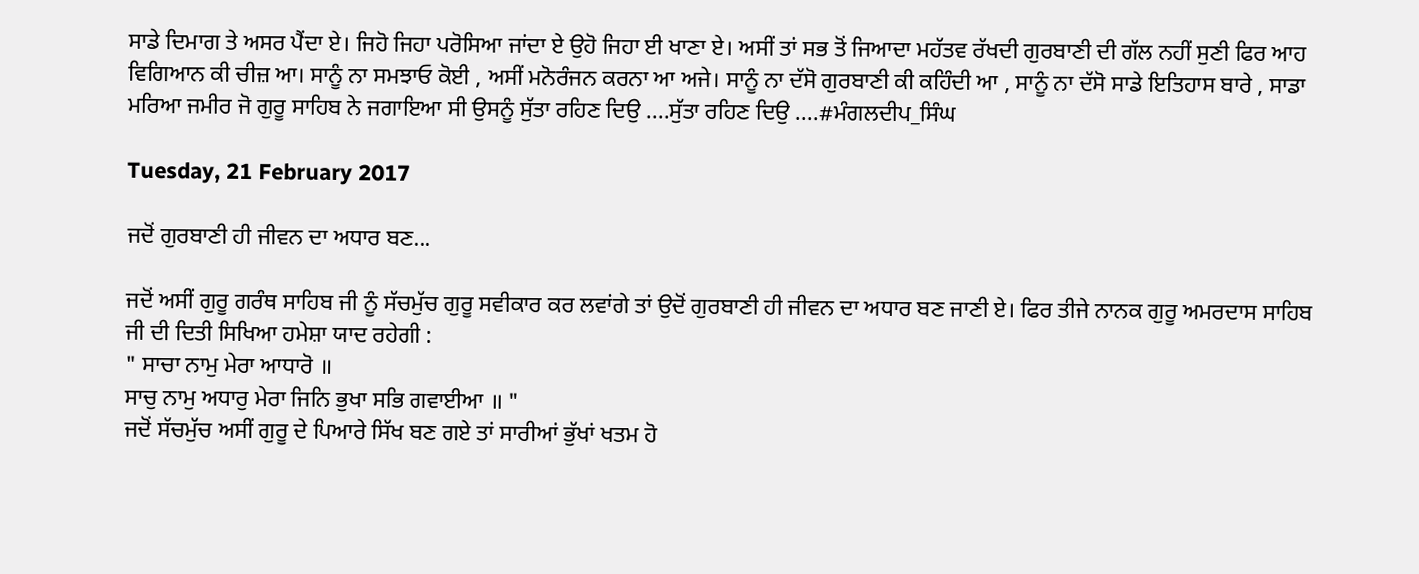ਸਾਡੇ ਦਿਮਾਗ ਤੇ ਅਸਰ ਪੈਂਦਾ ਏ। ਜਿਹੋ ਜਿਹਾ ਪਰੋਸਿਆ ਜਾਂਦਾ ਏ ਉਹੋ ਜਿਹਾ ਈ ਖਾਣਾ ਏ। ਅਸੀਂ ਤਾਂ ਸਭ ਤੋਂ ਜਿਆਦਾ ਮਹੱਤਵ ਰੱਖਦੀ ਗੁਰਬਾਣੀ ਦੀ ਗੱਲ ਨਹੀਂ ਸੁਣੀ ਫਿਰ ਆਹ ਵਿਗਿਆਨ ਕੀ ਚੀਜ਼ ਆ। ਸਾਨੂੰ ਨਾ ਸਮਝਾਓ ਕੋਈ , ਅਸੀਂ ਮਨੋਰੰਜਨ ਕਰਨਾ ਆ ਅਜੇ। ਸਾਨੂੰ ਨਾ ਦੱਸੋ ਗੁਰਬਾਣੀ ਕੀ ਕਹਿੰਦੀ ਆ , ਸਾਨੂੰ ਨਾ ਦੱਸੋ ਸਾਡੇ ਇਤਿਹਾਸ ਬਾਰੇ , ਸਾਡਾ ਮਰਿਆ ਜਮੀਰ ਜੋ ਗੁਰੂ ਸਾਹਿਬ ਨੇ ਜਗਾਇਆ ਸੀ ਉਸਨੂੰ ਸੁੱਤਾ ਰਹਿਣ ਦਿਉ ....ਸੁੱਤਾ ਰਹਿਣ ਦਿਉ ....#ਮੰਗਲਦੀਪ_ਸਿੰਘ

Tuesday, 21 February 2017

ਜਦੋਂ ਗੁਰਬਾਣੀ ਹੀ ਜੀਵਨ ਦਾ ਅਧਾਰ ਬਣ...

ਜਦੋਂ ਅਸੀਂ ਗੁਰੂ ਗਰੰਥ ਸਾਹਿਬ ਜੀ ਨੂੰ ਸੱਚਮੁੱਚ ਗੁਰੂ ਸਵੀਕਾਰ ਕਰ ਲਵਾਂਗੇ ਤਾਂ ਉਦੋਂ ਗੁਰਬਾਣੀ ਹੀ ਜੀਵਨ ਦਾ ਅਧਾਰ ਬਣ ਜਾਣੀ ਏ। ਫਿਰ ਤੀਜੇ ਨਾਨਕ ਗੁਰੂ ਅਮਰਦਾਸ ਸਾਹਿਬ ਜੀ ਦੀ ਦਿਤੀ ਸਿਖਿਆ ਹਮੇਸ਼ਾ ਯਾਦ ਰਹੇਗੀ :
" ਸਾਚਾ ਨਾਮੁ ਮੇਰਾ ਆਧਾਰੋ ॥
ਸਾਚੁ ਨਾਮੁ ਅਧਾਰੁ ਮੇਰਾ ਜਿਨਿ ਭੁਖਾ ਸਭਿ ਗਵਾਈਆ ॥ "
ਜਦੋਂ ਸੱਚਮੁੱਚ ਅਸੀਂ ਗੁਰੂ ਦੇ ਪਿਆਰੇ ਸਿੱਖ ਬਣ ਗਏ ਤਾਂ ਸਾਰੀਆਂ ਭੁੱਖਾਂ ਖਤਮ ਹੋ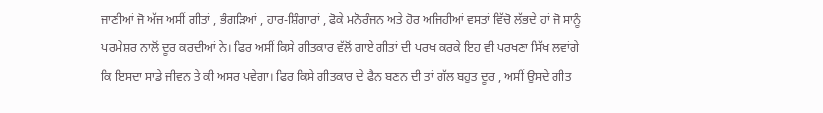ਜਾਣੀਆਂ ਜੋ ਅੱਜ ਅਸੀਂ ਗੀਤਾਂ , ਭੰਗੜਿਆਂ , ਹਾਰ-ਸ਼ਿੰਗਾਰਾਂ , ਫੋਕੇ ਮਨੋਰੰਜਨ ਅਤੇ ਹੋਰ ਅਜਿਹੀਆਂ ਵਸਤਾਂ ਵਿੱਚੋ ਲੱਭਦੇ ਹਾਂ ਜੋ ਸਾਨੂੰ ਪਰਮੇਸ਼ਰ ਨਾਲੋਂ ਦੂਰ ਕਰਦੀਆਂ ਨੇ। ਫਿਰ ਅਸੀਂ ਕਿਸੇ ਗੀਤਕਾਰ ਵੱਲੋਂ ਗਾਏ ਗੀਤਾਂ ਦੀ ਪਰਖ ਕਰਕੇ ਇਹ ਵੀ ਪਰਖਣਾ ਸਿੱਖ ਲਵਾਂਗੇ ਕਿ ਇਸਦਾ ਸਾਡੇ ਜੀਵਨ ਤੇ ਕੀ ਅਸਰ ਪਵੇਗਾ। ਫਿਰ ਕਿਸੇ ਗੀਤਕਾਰ ਦੇ ਫੈਨ ਬਣਨ ਦੀ ਤਾਂ ਗੱਲ ਬਹੁਤ ਦੂਰ , ਅਸੀਂ ਉਸਦੇ ਗੀਤ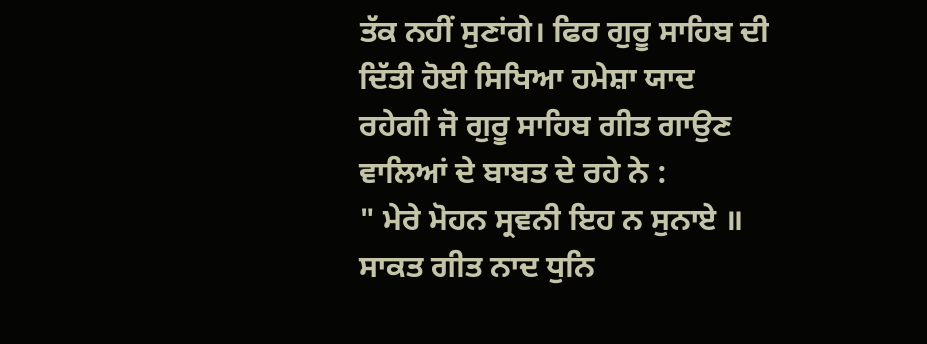ਤੱਕ ਨਹੀਂ ਸੁਣਾਂਗੇ। ਫਿਰ ਗੁਰੂ ਸਾਹਿਬ ਦੀ ਦਿੱਤੀ ਹੋਈ ਸਿਖਿਆ ਹਮੇਸ਼ਾ ਯਾਦ ਰਹੇਗੀ ਜੋ ਗੁਰੂ ਸਾਹਿਬ ਗੀਤ ਗਾਉਣ ਵਾਲਿਆਂ ਦੇ ਬਾਬਤ ਦੇ ਰਹੇ ਨੇ :
" ਮੇਰੇ ਮੋਹਨ ਸ੍ਰਵਨੀ ਇਹ ਨ ਸੁਨਾਏ ॥
ਸਾਕਤ ਗੀਤ ਨਾਦ ਧੁਨਿ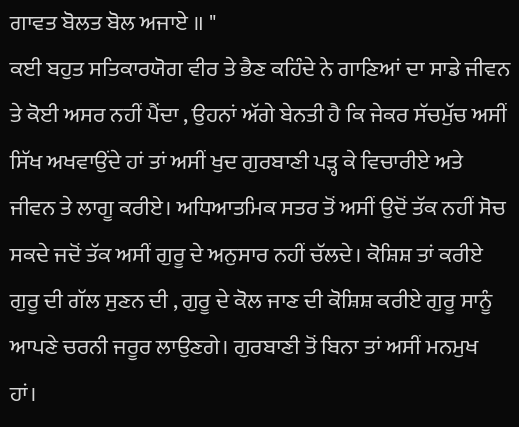ਗਾਵਤ ਬੋਲਤ ਬੋਲ ਅਜਾਏ ॥ "
ਕਈ ਬਹੁਤ ਸਤਿਕਾਰਯੋਗ ਵੀਰ ਤੇ ਭੈਣ ਕਹਿੰਦੇ ਨੇ ਗਾਣਿਆਂ ਦਾ ਸਾਡੇ ਜੀਵਨ ਤੇ ਕੋਈ ਅਸਰ ਨਹੀਂ ਪੈਂਦਾ , ਉਹਨਾਂ ਅੱਗੇ ਬੇਨਤੀ ਹੈ ਕਿ ਜੇਕਰ ਸੱਚਮੁੱਚ ਅਸੀਂ ਸਿੱਖ ਅਖਵਾਉਂਦੇ ਹਾਂ ਤਾਂ ਅਸੀਂ ਖੁਦ ਗੁਰਬਾਣੀ ਪੜ੍ਹ ਕੇ ਵਿਚਾਰੀਏ ਅਤੇ ਜੀਵਨ ਤੇ ਲਾਗੂ ਕਰੀਏ। ਅਧਿਆਤਮਿਕ ਸਤਰ ਤੋਂ ਅਸੀਂ ਉਦੋਂ ਤੱਕ ਨਹੀਂ ਸੋਚ ਸਕਦੇ ਜਦੋਂ ਤੱਕ ਅਸੀਂ ਗੁਰੂ ਦੇ ਅਨੁਸਾਰ ਨਹੀਂ ਚੱਲਦੇ। ਕੋਸ਼ਿਸ਼ ਤਾਂ ਕਰੀਏ ਗੁਰੂ ਦੀ ਗੱਲ ਸੁਣਨ ਦੀ , ਗੁਰੂ ਦੇ ਕੋਲ ਜਾਣ ਦੀ ਕੋਸ਼ਿਸ਼ ਕਰੀਏ ਗੁਰੂ ਸਾਨੂੰ ਆਪਣੇ ਚਰਨੀ ਜਰੂਰ ਲਾਉਣਗੇ। ਗੁਰਬਾਣੀ ਤੋਂ ਬਿਨਾ ਤਾਂ ਅਸੀਂ ਮਨਮੁਖ ਹਾਂ।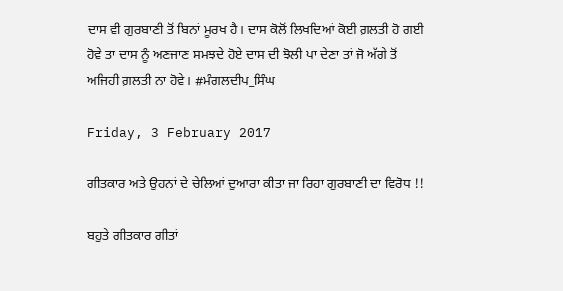ਦਾਸ ਵੀ ਗੁਰਬਾਣੀ ਤੋਂ ਬਿਨਾਂ ਮੂਰਖ ਹੈ। ਦਾਸ ਕੋਲੋਂ ਲਿਖਦਿਆਂ ਕੋਈ ਗ਼ਲਤੀ ਹੋ ਗਈ ਹੋਵੇ ਤਾ ਦਾਸ ਨੂੰ ਅਣਜਾਣ ਸਮਝਦੇ ਹੋਏ ਦਾਸ ਦੀ ਝੋਲੀ ਪਾ ਦੇਣਾ ਤਾਂ ਜੋ ਅੱਗੇ ਤੋਂ ਅਜਿਹੀ ਗ਼ਲਤੀ ਨਾ ਹੋਵੇ। #ਮੰਗਲਦੀਪ_ਸਿੰਘ

Friday, 3 February 2017

ਗੀਤਕਾਰ ਅਤੇ ਉਹਨਾਂ ਦੇ ਚੇਲਿਆਂ ਦੁਆਰਾ ਕੀਤਾ ਜਾ ਰਿਹਾ ਗੁਰਬਾਣੀ ਦਾ ਵਿਰੋਧ !!

ਬਹੁਤੇ ਗੀਤਕਾਰ ਗੀਤਾਂ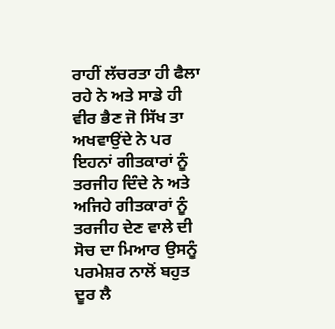ਰਾਹੀਂ ਲੱਚਰਤਾ ਹੀ ਫੈਲਾ ਰਹੇ ਨੇ ਅਤੇ ਸਾਡੇ ਹੀ ਵੀਰ ਭੈਣ ਜੋ ਸਿੱਖ ਤਾ ਅਖਵਾਉਂਦੇ ਨੇ ਪਰ ਇਹਨਾਂ ਗੀਤਕਾਰਾਂ ਨੂੰ ਤਰਜੀਹ ਦਿੰਦੇ ਨੇ ਅਤੇ ਅਜਿਹੇ ਗੀਤਕਾਰਾਂ ਨੂੰ ਤਰਜੀਹ ਦੇਣ ਵਾਲੇ ਦੀ ਸੋਚ ਦਾ ਮਿਆਰ ਉਸਨੂੰ ਪਰਮੇਸ਼ਰ ਨਾਲੋਂ ਬਹੁਤ ਦੂਰ ਲੈ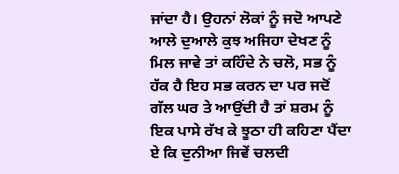ਜਾਂਦਾ ਹੈ। ਉਹਨਾਂ ਲੋਕਾਂ ਨੂੰ ਜਦੋ ਆਪਣੇ ਆਲੇ ਦੁਆਲੇ ਕੁਝ ਅਜਿਹਾ ਦੇਖਣ ਨੂੰ ਮਿਲ ਜਾਵੇ ਤਾਂ ਕਹਿੰਦੇ ਨੇ ਚਲੋ, ਸਭ ਨੂੰ ਹੱਕ ਹੈ ਇਹ ਸਭ ਕਰਨ ਦਾ ਪਰ ਜਦੋਂ ਗੱਲ ਘਰ ਤੇ ਆਉਂਦੀ ਹੈ ਤਾਂ ਸ਼ਰਮ ਨੂੰ ਇਕ ਪਾਸੇ ਰੱਖ ਕੇ ਝੂਠਾ ਹੀ ਕਹਿਣਾ ਪੈਂਦਾ ਏ ਕਿ ਦੁਨੀਆ ਜਿਵੇਂ ਚਲਦੀ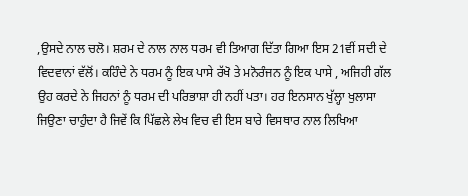,ਉਸਦੇ ਨਾਲ ਚਲੋ। ਸ਼ਰਮ ਦੇ ਨਾਲ ਨਾਲ ਧਰਮ ਵੀ ਤਿਆਗ ਦਿੱਤਾ ਗਿਆ ਇਸ 21ਵੀਂ ਸਦੀ ਦੇ ਵਿਦਵਾਨਾਂ ਵੱਲੋਂ। ਕਹਿੰਦੇ ਨੇ ਧਰਮ ਨੂੰ ਇਕ ਪਾਸੇ ਰੱਖੋ ਤੇ ਮਨੋਰੰਜਨ ਨੂੰ ਇਕ ਪਾਸੇ , ਅਜਿਹੀ ਗੱਲ ਉਹ ਕਰਦੇ ਨੇ ਜਿਹਨਾਂ ਨੂੰ ਧਰਮ ਦੀ ਪਰਿਭਾਸ਼ਾ ਹੀ ਨਹੀਂ ਪਤਾ। ਹਰ ਇਨਸਾਨ ਖੁੱਲ੍ਹਾ ਖੁਲਾਸਾ ਜਿਉਣਾ ਚਾਹੁੰਦਾ ਹੈ ਜਿਵੇਂ ਕਿ ਪਿੱਛਲੇ ਲੇਖ ਵਿਚ ਵੀ ਇਸ ਬਾਰੇ ਵਿਸਥਾਰ ਨਾਲ ਲਿਖਿਆ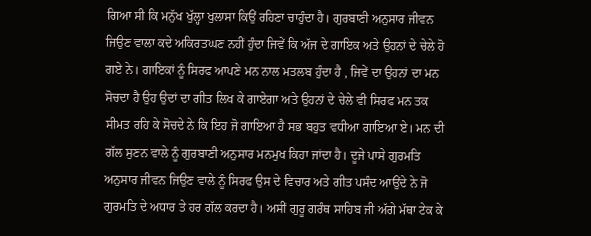ਗਿਆ ਸੀ ਕਿ ਮਨੁੱਖ ਖੁੱਲ੍ਹਾ ਖੁਲਾਸਾ ਕਿਉਂ ਰਹਿਣਾ ਚਾਹੁੰਦਾ ਹੈ। ਗੁਰਬਾਣੀ ਅਨੁਸਾਰ ਜੀਵਨ ਜਿਉਣ ਵਾਲਾ ਕਦੇ ਅਕਿਰਤਘਣ ਨਹੀਂ ਹੁੰਦਾ ਜਿਵੇਂ ਕਿ ਅੱਜ ਦੇ ਗਾਇਕ ਅਤੇ ਉਹਨਾਂ ਦੇ ਚੇਲੇ ਹੋ ਗਏ ਨੇ। ਗਾਇਕਾਂ ਨੂੰ ਸਿਰਫ ਆਪਣੇ ਮਨ ਨਾਲ ਮਤਲਬ ਹੁੰਦਾ ਹੈ , ਜਿਵੇਂ ਦਾ ਉਹਨਾਂ ਦਾ ਮਨ ਸੋਚਦਾ ਹੈ ਉਹ ਉਦਾਂ ਦਾ ਗੀਤ ਲਿਖ ਕੇ ਗਾਏਗਾ ਅਤੇ ਉਹਨਾਂ ਦੇ ਚੇਲੇ ਵੀ ਸਿਰਫ ਮਨ ਤਕ ਸੀਮਤ ਰਹਿ ਕੇ ਸੋਚਦੇ ਨੇ ਕਿ ਇਹ ਜੋ ਗਾਇਆ ਹੈ ਸਭ ਬਹੁਤ ਵਧੀਆ ਗਾਇਆ ਏ। ਮਨ ਦੀ ਗੱਲ ਸੁਣਨ ਵਾਲੇ ਨੂੰ ਗੁਰਬਾਣੀ ਅਨੁਸਾਰ ਮਨਮੁਖ ਕਿਹਾ ਜਾਂਦਾ ਹੈ। ਦੂਜੇ ਪਾਸੇ ਗੁਰਮਤਿ ਅਨੁਸਾਰ ਜੀਵਨ ਜਿਉਣ ਵਾਲੇ ਨੂੰ ਸਿਰਫ ਉਸ ਦੇ ਵਿਚਾਰ ਅਤੇ ਗੀਤ ਪਸੰਦ ਆਉਂਦੇ ਨੇ ਜੋ ਗੁਰਮਤਿ ਦੇ ਅਧਾਰ ਤੇ ਹਰ ਗੱਲ ਕਰਦਾ ਹੈ। ਅਸੀਂ ਗੁਰੂ ਗਰੰਥ ਸਾਹਿਬ ਜੀ ਅੱਗੇ ਮੱਥਾ ਟੇਕ ਕੇ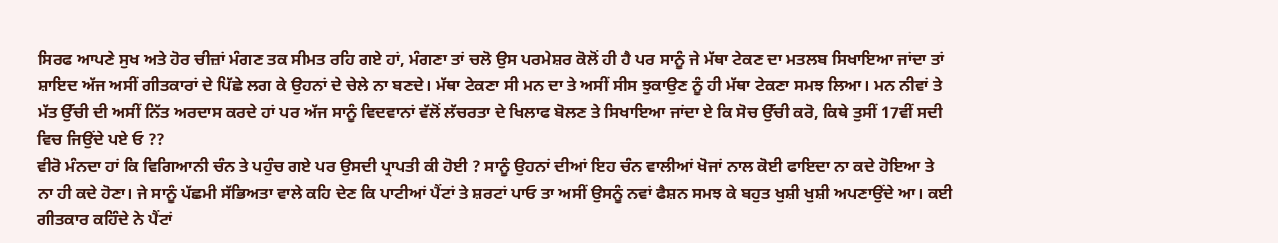ਸਿਰਫ ਆਪਣੇ ਸੁਖ ਅਤੇ ਹੋਰ ਚੀਜ਼ਾਂ ਮੰਗਣ ਤਕ ਸੀਮਤ ਰਹਿ ਗਏ ਹਾਂ, ਮੰਗਣਾ ਤਾਂ ਚਲੋ ਉਸ ਪਰਮੇਸ਼ਰ ਕੋਲੋਂ ਹੀ ਹੈ ਪਰ ਸਾਨੂੰ ਜੇ ਮੱਥਾ ਟੇਕਣ ਦਾ ਮਤਲਬ ਸਿਖਾਇਆ ਜਾਂਦਾ ਤਾਂ ਸ਼ਾਇਦ ਅੱਜ ਅਸੀਂ ਗੀਤਕਾਰਾਂ ਦੇ ਪਿੱਛੇ ਲਗ ਕੇ ਉਹਨਾਂ ਦੇ ਚੇਲੇ ਨਾ ਬਣਦੇ। ਮੱਥਾ ਟੇਕਣਾ ਸੀ ਮਨ ਦਾ ਤੇ ਅਸੀਂ ਸੀਸ ਝੁਕਾਉਣ ਨੂੰ ਹੀ ਮੱਥਾ ਟੇਕਣਾ ਸਮਝ ਲਿਆ। ਮਨ ਨੀਵਾਂ ਤੇ ਮੱਤ ਉੱਚੀ ਦੀ ਅਸੀਂ ਨਿੱਤ ਅਰਦਾਸ ਕਰਦੇ ਹਾਂ ਪਰ ਅੱਜ ਸਾਨੂੰ ਵਿਦਵਾਨਾਂ ਵੱਲੋਂ ਲੱਚਰਤਾ ਦੇ ਖਿਲਾਫ ਬੋਲਣ ਤੇ ਸਿਖਾਇਆ ਜਾਂਦਾ ਏ ਕਿ ਸੋਚ ਉੱਚੀ ਕਰੋ, ਕਿਥੇ ਤੁਸੀਂ 17ਵੀਂ ਸਦੀ ਵਿਚ ਜਿਉਂਦੇ ਪਏ ਓ ??
ਵੀਰੋ ਮੰਨਦਾ ਹਾਂ ਕਿ ਵਿਗਿਆਨੀ ਚੰਨ ਤੇ ਪਹੁੰਚ ਗਏ ਪਰ ਉਸਦੀ ਪ੍ਰਾਪਤੀ ਕੀ ਹੋਈ ? ਸਾਨੂੰ ਉਹਨਾਂ ਦੀਆਂ ਇਹ ਚੰਨ ਵਾਲੀਆਂ ਖੋਜਾਂ ਨਾਲ ਕੋਈ ਫਾਇਦਾ ਨਾ ਕਦੇ ਹੋਇਆ ਤੇ ਨਾ ਹੀ ਕਦੇ ਹੋਣਾ। ਜੇ ਸਾਨੂੰ ਪੱਛਮੀ ਸੱਭਿਅਤਾ ਵਾਲੇ ਕਹਿ ਦੇਣ ਕਿ ਪਾਟੀਆਂ ਪੈਂਟਾਂ ਤੇ ਸ਼ਰਟਾਂ ਪਾਓ ਤਾ ਅਸੀਂ ਉਸਨੂੰ ਨਵਾਂ ਫੈਸ਼ਨ ਸਮਝ ਕੇ ਬਹੁਤ ਖੁਸ਼ੀ ਖੁਸ਼ੀ ਅਪਣਾਉਂਦੇ ਆ। ਕਈ ਗੀਤਕਾਰ ਕਹਿੰਦੇ ਨੇ ਪੈਂਟਾਂ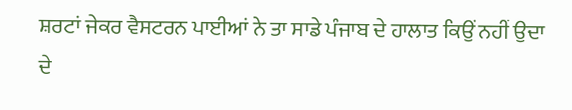ਸ਼ਰਟਾਂ ਜੇਕਰ ਵੈਸਟਰਨ ਪਾਈਆਂ ਨੇ ਤਾ ਸਾਡੇ ਪੰਜਾਬ ਦੇ ਹਾਲਾਤ ਕਿਉਂ ਨਹੀਂ ਉਦਾ ਦੇ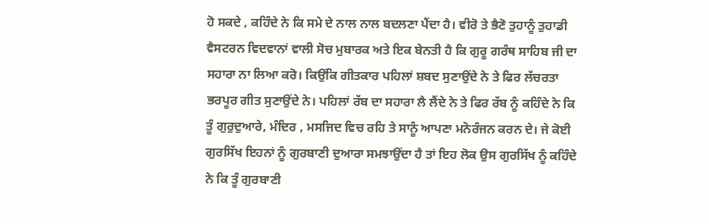ਹੋ ਸਕਦੇ , ਕਹਿੰਦੇ ਨੇ ਕਿ ਸਮੇ ਦੇ ਨਾਲ ਨਾਲ ਬਦਲਣਾ ਪੈਂਦਾ ਹੈ। ਵੀਰੋ ਤੇ ਭੈਣੋ ਤੁਹਾਨੂੰ ਤੁਹਾਡੀ ਵੈਸਟਰਨ ਵਿਦਵਾਨਾਂ ਵਾਲੀ ਸੋਚ ਮੁਬਾਰਕ ਅਤੇ ਇਕ ਬੇਨਤੀ ਹੈ ਕਿ ਗੁਰੂ ਗਰੰਥ ਸਾਹਿਬ ਜੀ ਦਾ ਸਹਾਰਾ ਨਾ ਲਿਆ ਕਰੋ। ਕਿਉਂਕਿ ਗੀਤਕਾਰ ਪਹਿਲਾਂ ਸ਼ਬਦ ਸੁਣਾਉਂਦੇ ਨੇ ਤੇ ਫਿਰ ਲੱਚਰਤਾ ਭਰਪੂਰ ਗੀਤ ਸੁਣਾਉਂਦੇ ਨੇ। ਪਹਿਲਾਂ ਰੱਬ ਦਾ ਸਹਾਰਾ ਲੈ ਲੈਂਦੇ ਨੇ ਤੇ ਫਿਰ ਰੱਬ ਨੂੰ ਕਹਿੰਦੇ ਨੇ ਕਿ ਤੂੰ ਗੁਰੁਦੁਆਰੇ, ਮੰਦਿਰ , ਮਸਜਿਦ ਵਿਚ ਰਹਿ ਤੇ ਸਾਨੂੰ ਆਪਣਾ ਮਨੋਰੰਜਨ ਕਰਨ ਦੇ। ਜੇ ਕੋਈ ਗੁਰਸਿੱਖ ਇਹਨਾਂ ਨੂੰ ਗੁਰਬਾਣੀ ਦੁਆਰਾ ਸਮਝਾਉਂਦਾ ਹੈ ਤਾਂ ਇਹ ਲੋਕ ਉਸ ਗੁਰਸਿੱਖ ਨੂੰ ਕਹਿੰਦੇ ਨੇ ਕਿ ਤੂੰ ਗੁਰਬਾਣੀ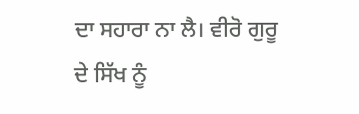ਦਾ ਸਹਾਰਾ ਨਾ ਲੈ। ਵੀਰੋ ਗੁਰੂ ਦੇ ਸਿੱਖ ਨੂੰ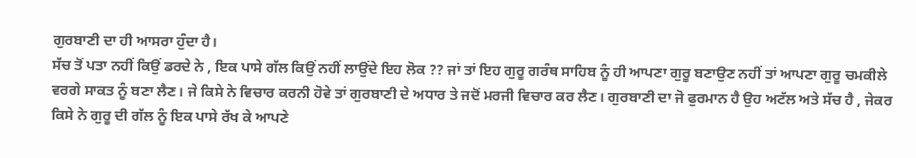ਗੁਰਬਾਣੀ ਦਾ ਹੀ ਆਸਰਾ ਹੁੰਦਾ ਹੈ।
ਸੱਚ ਤੋਂ ਪਤਾ ਨਹੀਂ ਕਿਉਂ ਡਰਦੇ ਨੇ , ਇਕ ਪਾਸੇ ਗੱਲ ਕਿਉਂ ਨਹੀਂ ਲਾਉਂਦੇ ਇਹ ਲੋਕ ?? ਜਾਂ ਤਾਂ ਇਹ ਗੁਰੂ ਗਰੰਥ ਸਾਹਿਬ ਨੂੰ ਹੀ ਆਪਣਾ ਗੁਰੂ ਬਣਾਉਣ ਨਹੀਂ ਤਾਂ ਆਪਣਾ ਗੁਰੂ ਚਮਕੀਲੇ ਵਰਗੇ ਸਾਕਤ ਨੂੰ ਬਣਾ ਲੈਣ। ਜੇ ਕਿਸੇ ਨੇ ਵਿਚਾਰ ਕਰਨੀ ਹੋਵੇ ਤਾਂ ਗੁਰਬਾਣੀ ਦੇ ਅਧਾਰ ਤੇ ਜਦੋਂ ਮਰਜੀ ਵਿਚਾਰ ਕਰ ਲੈਣ। ਗੁਰਬਾਣੀ ਦਾ ਜੋ ਫੁਰਮਾਨ ਹੈ ਉਹ ਅਟੱਲ ਅਤੇ ਸੱਚ ਹੈ , ਜੇਕਰ ਕਿਸੇ ਨੇ ਗੁਰੂ ਦੀ ਗੱਲ ਨੂੰ ਇਕ ਪਾਸੇ ਰੱਖ ਕੇ ਆਪਣੇ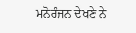ਮਨੋਰੰਜਨ ਦੇਖਣੇ ਨੇ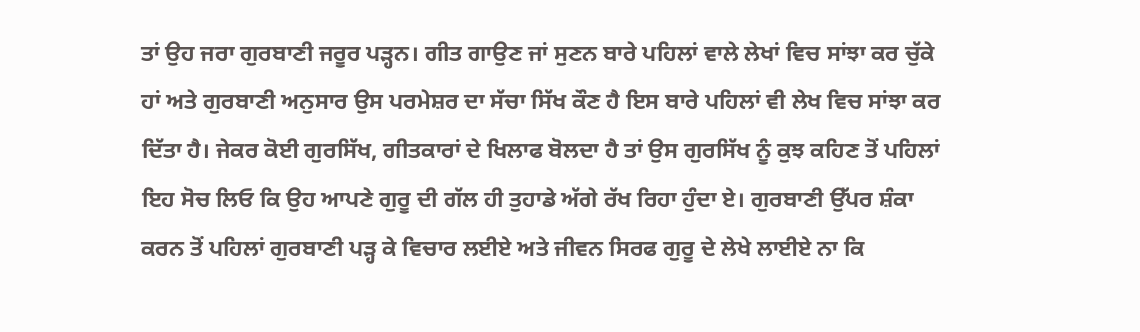ਤਾਂ ਉਹ ਜਰਾ ਗੁਰਬਾਣੀ ਜਰੂਰ ਪੜ੍ਹਨ। ਗੀਤ ਗਾਉਣ ਜਾਂ ਸੁਣਨ ਬਾਰੇ ਪਹਿਲਾਂ ਵਾਲੇ ਲੇਖਾਂ ਵਿਚ ਸਾਂਝਾ ਕਰ ਚੁੱਕੇ ਹਾਂ ਅਤੇ ਗੁਰਬਾਣੀ ਅਨੁਸਾਰ ਉਸ ਪਰਮੇਸ਼ਰ ਦਾ ਸੱਚਾ ਸਿੱਖ ਕੌਣ ਹੈ ਇਸ ਬਾਰੇ ਪਹਿਲਾਂ ਵੀ ਲੇਖ ਵਿਚ ਸਾਂਝਾ ਕਰ ਦਿੱਤਾ ਹੈ। ਜੇਕਰ ਕੋਈ ਗੁਰਸਿੱਖ, ਗੀਤਕਾਰਾਂ ਦੇ ਖਿਲਾਫ ਬੋਲਦਾ ਹੈ ਤਾਂ ਉਸ ਗੁਰਸਿੱਖ ਨੂੰ ਕੁਝ ਕਹਿਣ ਤੋਂ ਪਹਿਲਾਂ ਇਹ ਸੋਚ ਲਿਓ ਕਿ ਉਹ ਆਪਣੇ ਗੁਰੂ ਦੀ ਗੱਲ ਹੀ ਤੁਹਾਡੇ ਅੱਗੇ ਰੱਖ ਰਿਹਾ ਹੁੰਦਾ ਏ। ਗੁਰਬਾਣੀ ਉੱਪਰ ਸ਼ੰਕਾ ਕਰਨ ਤੋਂ ਪਹਿਲਾਂ ਗੁਰਬਾਣੀ ਪੜ੍ਹ ਕੇ ਵਿਚਾਰ ਲਈਏ ਅਤੇ ਜੀਵਨ ਸਿਰਫ ਗੁਰੂ ਦੇ ਲੇਖੇ ਲਾਈਏ ਨਾ ਕਿ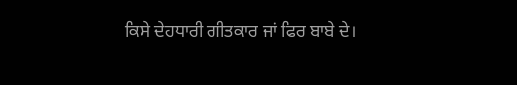ਕਿਸੇ ਦੇਹਧਾਰੀ ਗੀਤਕਾਰ ਜਾਂ ਫਿਰ ਬਾਬੇ ਦੇ।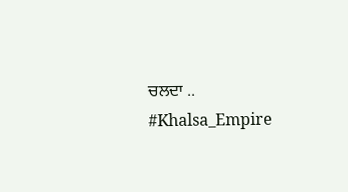ਚਲਦਾ ..
#Khalsa_Empire